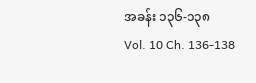အခန်း ၁၃၆-၁၃၈
Vol. 10 Ch. 136-138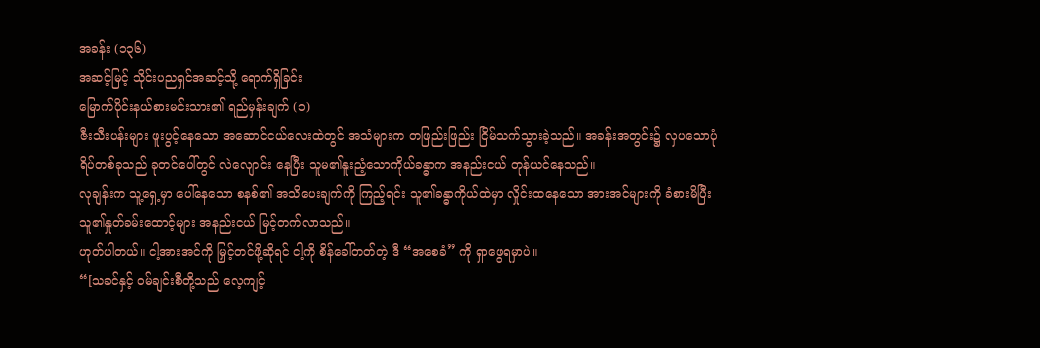အခန်း (၁၃၆)
အဆင့်မြင့် သိုင်းပညရှင်အဆင့်သို့ ရောက်ရှိခြင်း
မြောက်ပိုင်းနယ်စားမင်းသား၏ ရည်မှန်းချက် (၁)
ဇီးသီးပန်းများ ဖူးပွင့်နေသော အဆောင်ငယ်လေးထဲတွင် အသံများက တဖြည်းဖြည်း ငြိမ်သက်သွားခဲ့သည်။ အခန်းအတွင်း၌ လှပသောပုံရိပ်တစ်ခုသည် ခုတင်ပေါ်တွင် လဲလျောင်း နေပြီး သူမ၏နူးညံ့သောကိုယ်ခန္ဓာက အနည်းငယ် တုန်ယင်နေသည်။
လုချန်းက သူ့ရှေ့မှာ ပေါ်နေသော စနစ်၏ အသိပေးချက်ကို ကြည့်ရင်း သူ၏ခန္ဓာကိုယ်ထဲမှာ လှိုင်းထနေသော အားအင်များကို ခံစားမိပြီး သူ၏နှုတ်ခမ်းထောင့်များ အနည်းငယ် မြင့်တက်လာသည်။
ဟုတ်ပါတယ်။ ငါ့အားအင်ကို မြှင့်တင်ဖို့ဆိုရင် ငါ့ကို စိန်ခေါ်တတ်တဲ့ ဒီ “အစေခံ” ကို ရှာဖွေရမှာပဲ။
“[သခင်နှင့် ဝမ်ချင်းစီတို့သည် လေ့ကျင့်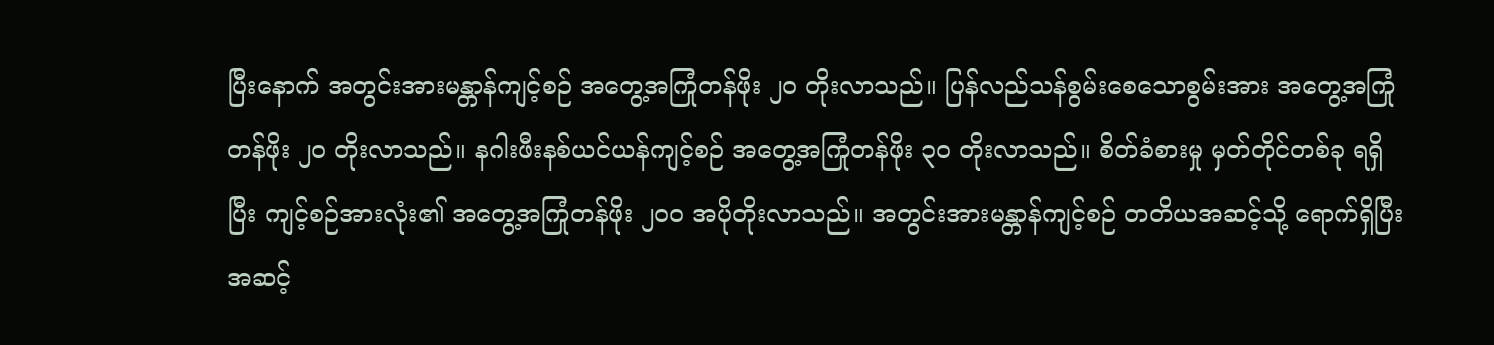ပြီးနောက် အတွင်းအားမန္တာန်ကျင့်စဉ် အတွေ့အကြုံတန်ဖိုး ၂၀ တိုးလာသည်။ ပြန်လည်သန်စွမ်းစေသောစွမ်းအား အတွေ့အကြုံတန်ဖိုး ၂၀ တိုးလာသည်။ နဂါးဖီးနစ်ယင်ယန်ကျင့်စဉ် အတွေ့အကြုံတန်ဖိုး ၃၀ တိုးလာသည်။ စိတ်ခံစားမှု မှတ်တိုင်တစ်ခု ရရှိပြီး ကျင့်စဉ်အားလုံး၏ အတွေ့အကြုံတန်ဖိုး ၂၀၀ အပိုတိုးလာသည်။ အတွင်းအားမန္တာန်ကျင့်စဉ် တတိယအဆင့်သို့ ရောက်ရှိပြီး အဆင့်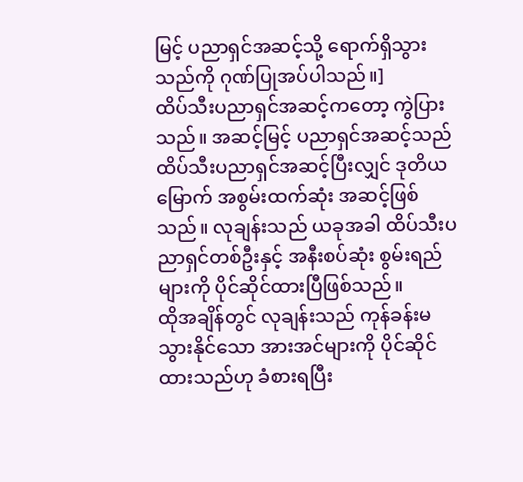မြင့် ပညာရှင်အဆင့်သို့ ရောက်ရှိသွားသည်ကို ဂုဏ်ပြုအပ်ပါသည်။]
ထိပ်သီးပညာရှင်အဆင့်ကတော့ ကွဲပြားသည်။ အဆင့်မြင့် ပညာရှင်အဆင့်သည် ထိပ်သီးပညာရှင်အဆင့်ပြီးလျှင် ဒုတိယမြောက် အစွမ်းထက်ဆုံး အဆင့်ဖြစ်သည်။ လုချန်းသည် ယခုအခါ ထိပ်သီးပညာရှင်တစ်ဦးနှင့် အနီးစပ်ဆုံး စွမ်းရည်များကို ပိုင်ဆိုင်ထားပြီဖြစ်သည်။
ထိုအချိန်တွင် လုချန်းသည် ကုန်ခန်းမသွားနိုင်သော အားအင်များကို ပိုင်ဆိုင်ထားသည်ဟု ခံစားရပြီး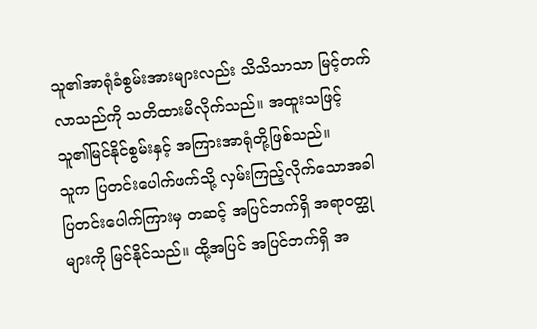သူ၏အာရုံခံစွမ်းအားများလည်း သိသိသာသာ မြင့်တက်လာသည်ကို သတိထားမိလိုက်သည်။ အထူးသဖြင့် သူ၏မြင်နိုင်စွမ်းနှင့် အကြားအာရုံတို့ဖြစ်သည်။
သူက ပြတင်းပေါက်ဖက်သို့ လှမ်းကြည့်လိုက်သောအခါ ပြတင်းပေါက်ကြားမှ တဆင့် အပြင်ဘက်ရှိ အရာဝတ္ထုများကို မြင်နိုင်သည်။ ထို့အပြင် အပြင်ဘက်ရှိ အ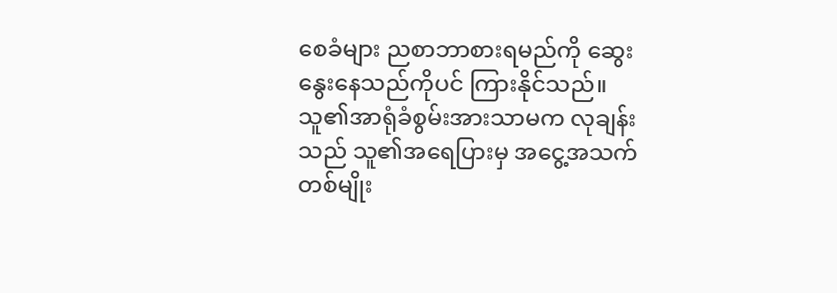စေခံများ ညစာဘာစားရမည်ကို ဆွေးနွေးနေသည်ကိုပင် ကြားနိုင်သည်။
သူ၏အာရုံခံစွမ်းအားသာမက လုချန်းသည် သူ၏အရေပြားမှ အငွေ့အသက်တစ်မျိုး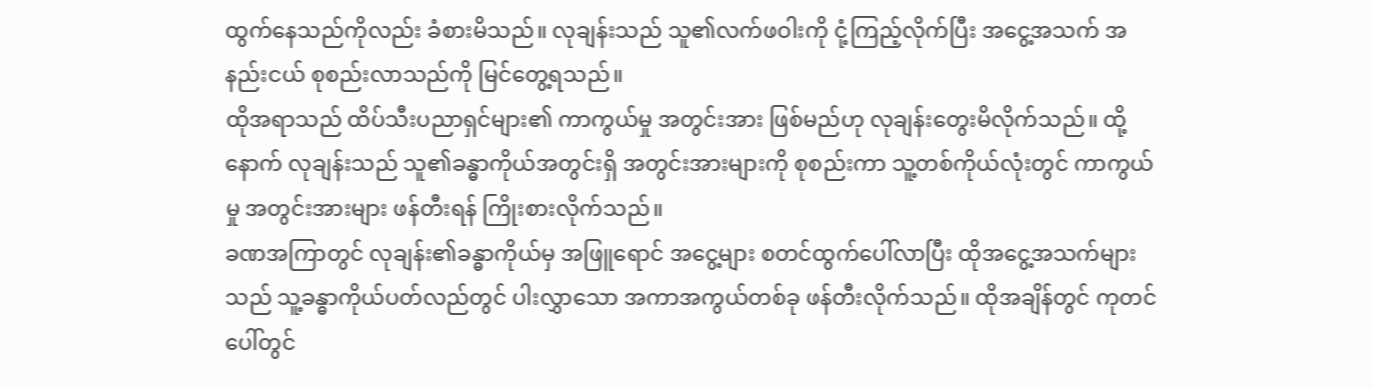ထွက်နေသည်ကိုလည်း ခံစားမိသည်။ လုချန်းသည် သူ၏လက်ဖဝါးကို ငုံ့ကြည့်လိုက်ပြီး အငွေ့အသက် အနည်းငယ် စုစည်းလာသည်ကို မြင်တွေ့ရသည်။
ထိုအရာသည် ထိပ်သီးပညာရှင်များ၏ ကာကွယ်မှု အတွင်းအား ဖြစ်မည်ဟု လုချန်းတွေးမိလိုက်သည်။ ထို့နောက် လုချန်းသည် သူ၏ခန္ဓာကိုယ်အတွင်းရှိ အတွင်းအားများကို စုစည်းကာ သူ့တစ်ကိုယ်လုံးတွင် ကာကွယ်မှု အတွင်းအားများ ဖန်တီးရန် ကြိုးစားလိုက်သည်။
ခဏအကြာတွင် လုချန်း၏ခန္ဓာကိုယ်မှ အဖြူရောင် အငွေ့များ စတင်ထွက်ပေါ်လာပြီး ထိုအငွေ့အသက်များသည် သူ့ခန္ဓာကိုယ်ပတ်လည်တွင် ပါးလွှာသော အကာအကွယ်တစ်ခု ဖန်တီးလိုက်သည်။ ထိုအချိန်တွင် ကုတင်ပေါ်တွင်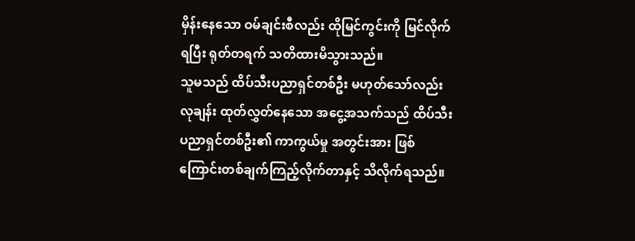မှိန်းနေသော ဝမ်ချင်းစီလည်း ထိုမြင်ကွင်းကို မြင်လိုက်ရပြီး ရုတ်တရက် သတိထားမိသွားသည်။
သူမသည် ထိပ်သီးပညာရှင်တစ်ဦး မဟုတ်သော်လည်း လုချန်း ထုတ်လွှတ်နေသော အငွေ့အသက်သည် ထိပ်သီးပညာရှင်တစ်ဦး၏ ကာကွယ်မှု အတွင်းအား ဖြစ်ကြောင်းတစ်ချက်ကြည့်လိုက်တာနှင့် သိလိုက်ရသည်။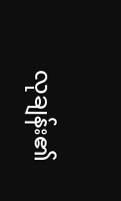လုချန်း၏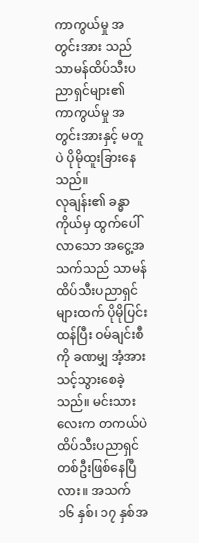ကာကွယ်မှု အတွင်းအား သည် သာမန်ထိပ်သီးပညာရှင်များ၏
ကာကွယ်မှု အတွင်းအားနှင့် မတူပဲ ပိုမိုထူးခြားနေသည်။
လုချန်း၏ ခန္ဓာကိုယ်မှ ထွက်ပေါ်လာသော အငွေ့အသက်သည် သာမန်ထိပ်သီးပညာရှင်များထက် ပိုမိုပြင်းထန်ပြီး ဝမ်ချင်းစီကို ခဏမျှ အံ့အားသင့်သွားစေခဲ့သည်။ မင်းသားလေးက တကယ်ပဲ ထိပ်သီးပညာရှင်တစ်ဦးဖြစ်နေပြီလား။ အသက် ၁၆ နှစ်၊ ၁၇ နှစ်အ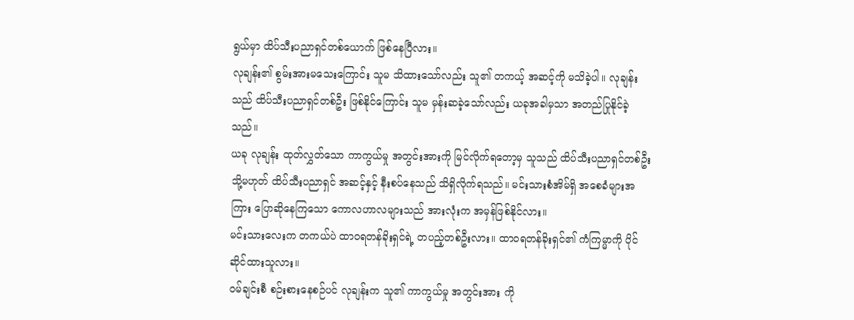ရွယ်မှာ ထိပ်သီးပညာရှင်တစ်ယောက် ဖြစ်နေပြီလား။
လုချန်း၏ စွမ်းအားမသေးကြောင်း သူမ သိထားသော်လည်း သူ၏ တကယ့် အဆင့်ကို မသိခဲ့ပါ။ လုချန်းသည် ထိပ်သီးပညာရှင်တစ်ဦး ဖြစ်နိုင်ကြောင်း သူမ မှန်းဆခဲ့သော်လည်း ယခုအခါမှသာ အတည်ပြုနိုင်ခဲ့သည်။
ယခု လုချန်း ထုတ်လွှတ်သော ကာကွယ်မှု အတွင်းအားကို မြင်လိုက်ရတော့မှ သူသည် ထိပ်သီးပညာရှင်တစ်ဦး သို့မဟုတ် ထိပ်သီးပညာရှင် အဆင့်နှင့် နီးစပ်နေသည် သိရှိလိုက်ရသည်။ မင်းသားစံအိမ်ရှိ အစေခံများအကြား ပြောဆိုနေကြသော ကောလဟာလများသည် အားလုံးက အမှန်ဖြစ်နိုင်လား။
မင်းသားလေးက တကယ်ပဲ ထာဝရတန်ခိုးရှင်ရဲ့ တပည့်တစ်ဦးလား။ ထာဝရတန်ခိုးရှင်၏ ကံကြမ္မာကို ပိုင်ဆိုင်ထားသူလား။
ဝမ်ချင်းစီ စဉ်းစားနေစဉ်ပင် လုချန်းက သူ၏ ကာကွယ်မှု အတွင်းအား ကို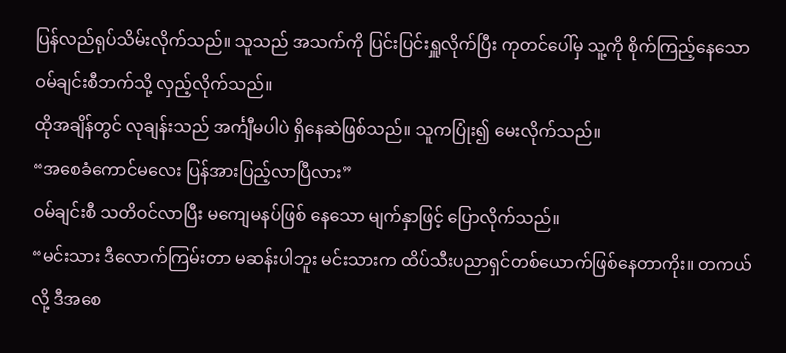ပြန်လည်ရုပ်သိမ်းလိုက်သည်။ သူသည် အသက်ကို ပြင်းပြင်းရှူလိုက်ပြီး ကုတင်ပေါ်မှ သူ့ကို စိုက်ကြည့်နေသော ဝမ်ချင်းစီဘက်သို့ လှည့်လိုက်သည်။
ထိုအချိန်တွင် လုချန်းသည် အင်္ကျီမပါပဲ ရှိနေဆဲဖြစ်သည်။ သူကပြုံး၍ မေးလိုက်သည်။
“အစေခံကောင်မလေး ပြန်အားပြည့်လာပြီလား”
ဝမ်ချင်းစီ သတိဝင်လာပြီး မကျေမနပ်ဖြစ် နေသော မျက်နှာဖြင့် ပြောလိုက်သည်။
“မင်းသား ဒီလောက်ကြမ်းတာ မဆန်းပါဘူး မင်းသားက ထိပ်သီးပညာရှင်တစ်ယောက်ဖြစ်နေတာကိုး။ တကယ်လို့ ဒီအစေ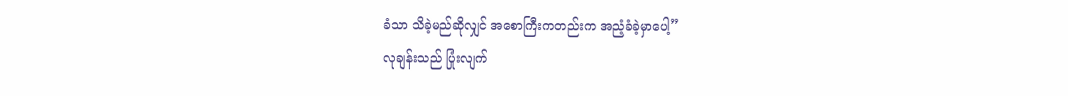ခံသာ သိခဲ့မည်ဆိုလျှင် အစောကြီးကတည်းက အညံ့ခံခဲ့မှာပေါ့”
လုချန်းသည် ပြုံးလျက်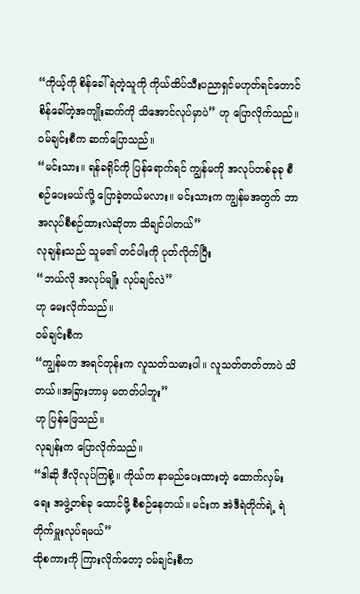“ကိုယ့်ကို စိန်ခေါ်ရဲတဲ့သူကို ကိုယ်ထိပ်သီးပညာရှင်မဟုတ်ရင်တောင် စိန်ခေါ်တဲ့အကျိုးဆက်ကို သိအောင်လုပ်မှာပဲ” ဟု ပြောလိုက်သည်။
ဝမ်ချင်းစီက ဆက်ပြောသည်။
“မင်းသား။ ရန်ခရိုင်ကို ပြန်ရောက်ရင် ကျွန်မကို အလုပ်တစ်ခုခု စီစဉ်ပေးမယ်လို့ ပြောခဲ့တယ်မလား။ မင်းသားက ကျွန်မအတွက် ဘာအလုပ်စီစဉ်ထားလဲဆိုတာ သိချင်ပါတယ်”
လုချန်းသည် သူမ၏ တင်ပါးကို ပုတ်လိုက်ပြီး
“ဘယ်လို အလုပ်မျိုး လုပ်ချင်လဲ”
ဟု မေးလိုက်သည်။
ဝမ်ချင်းစီက
“ကျွန်မက အရင်တုန်းက လူသတ်သမားပါ။ လူသတ်တတ်တာပဲ သိတယ်။အခြားဘာမှ မတတ်ပါဘူး”
ဟု ပြန်ဖြေသည်။
လုချန်းက ပြောလိုက်သည်။
“ဒါဆို ဒီလိုလုပ်ကြစို့။ ကိုယ်က နာမည်ပေးထားတဲ့ ထောက်လှမ်းရေး အဖွဲ့တစ်ခု ထောင်ဖို့ စီစဉ်နေတယ်။ မင်းက အဲဒီရဲတိုက်ရဲ့ ရဲတိုက်မှူးလုပ်ရမယ်”
ထိုစကားကို ကြားလိုက်တော့ ဝမ်ချင်းစီက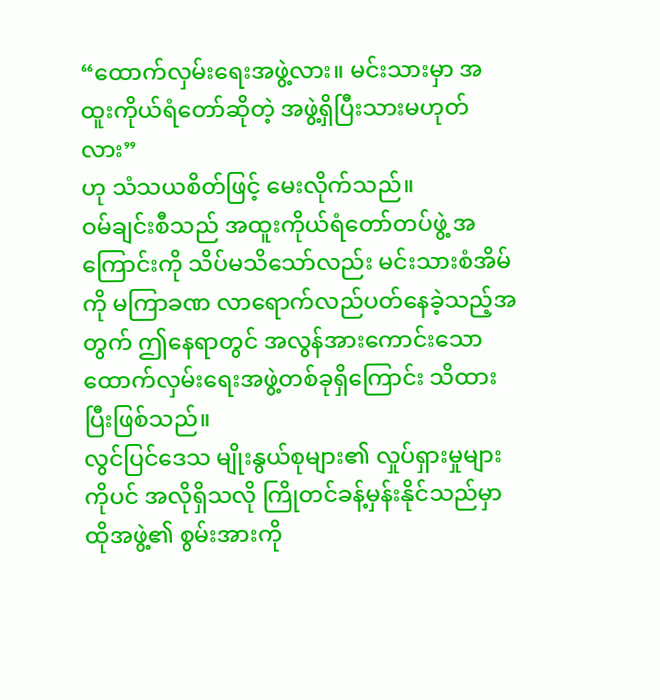“ထောက်လှမ်းရေးအဖွဲ့လား။ မင်းသားမှာ အထူးကိုယ်ရံတော်ဆိုတဲ့ အဖွဲ့ရှိပြီးသားမဟုတ်လား”
ဟု သံသယစိတ်ဖြင့် မေးလိုက်သည်။
ဝမ်ချင်းစီသည် အထူးကိုယ်ရံတော်တပ်ဖွဲ့ အကြောင်းကို သိပ်မသိသော်လည်း မင်းသားစံအိမ်ကို မကြာခဏ လာရောက်လည်ပတ်နေခဲ့သည့်အတွက် ဤနေရာတွင် အလွန်အားကောင်းသော ထောက်လှမ်းရေးအဖွဲ့တစ်ခုရှိကြောင်း သိထားပြီးဖြစ်သည်။
လွင်ပြင်ဒေသ မျိုးနွယ်စုများ၏ လှုပ်ရှားမှုများကိုပင် အလိုရှိသလို ကြိုတင်ခန့်မှန်းနိုင်သည်မှာ ထိုအဖွဲ့၏ စွမ်းအားကို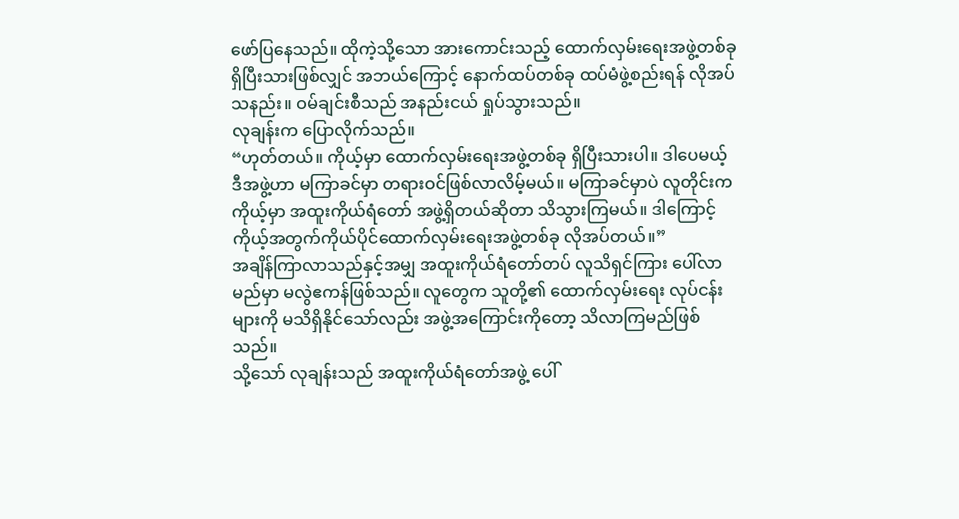ဖော်ပြနေသည်။ ထိုကဲ့သို့သော အားကောင်းသည့် ထောက်လှမ်းရေးအဖွဲ့တစ်ခု ရှိပြီးသားဖြစ်လျှင် အဘယ်ကြောင့် နောက်ထပ်တစ်ခု ထပ်မံဖွဲ့စည်းရန် လိုအပ်သနည်း။ ဝမ်ချင်းစီသည် အနည်းငယ် ရှုပ်သွားသည်။
လုချန်းက ပြောလိုက်သည်။
“ဟုတ်တယ်။ ကိုယ့်မှာ ထောက်လှမ်းရေးအဖွဲ့တစ်ခု ရှိပြီးသားပါ။ ဒါပေမယ့် ဒီအဖွဲ့ဟာ မကြာခင်မှာ တရားဝင်ဖြစ်လာလိမ့်မယ်။ မကြာခင်မှာပဲ လူတိုင်းက ကိုယ့်မှာ အထူးကိုယ်ရံတော် အဖွဲ့ရှိတယ်ဆိုတာ သိသွားကြမယ်။ ဒါကြောင့် ကိုယ့်အတွက်ကိုယ်ပိုင်ထောက်လှမ်းရေးအဖွဲ့တစ်ခု လိုအပ်တယ်။”
အချိန်ကြာလာသည်နှင့်အမျှ အထူးကိုယ်ရံတော်တပ် လူသိရှင်ကြား ပေါ်လာမည်မှာ မလွဲဧကန်ဖြစ်သည်။ လူတွေက သူတို့၏ ထောက်လှမ်းရေး လုပ်ငန်းများကို မသိရှိနိုင်သော်လည်း အဖွဲ့အကြောင်းကိုတော့ သိလာကြမည်ဖြစ်သည်။
သို့သော် လုချန်းသည် အထူးကိုယ်ရံတော်အဖွဲ့ ပေါ်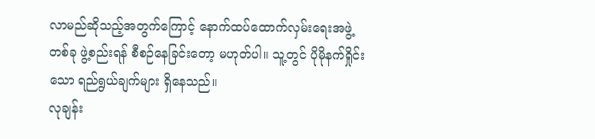လာမည်ဆိုသည့်အတွက်ကြောင့် နောက်ထပ်ထောက်လှမ်းရေးအဖွဲ့တစ်ခု ဖွဲ့စည်းရန် စီစဉ်နေခြင်းတော့ မဟုတ်ပါ။ သူ့တွင် ပိုမိုနက်ရှိုင်းသော ရည်ရွယ်ချက်များ ရှိနေသည်။
လုချန်း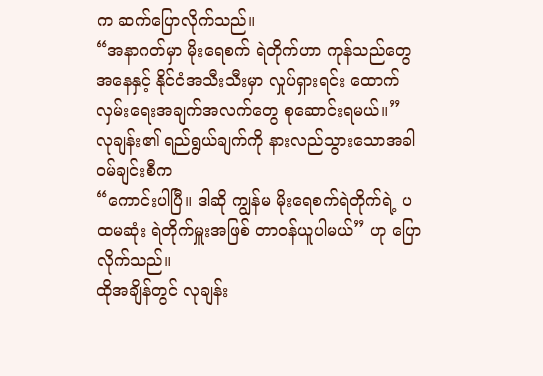က ဆက်ပြောလိုက်သည်။
“အနာဂတ်မှာ မိုးရေစက် ရဲတိုက်ဟာ ကုန်သည်တွေ အနေနှင့် နိုင်ငံအသီးသီးမှာ လှုပ်ရှားရင်း ထောက်လှမ်းရေးအချက်အလက်တွေ စုဆောင်းရမယ်။”
လုချန်း၏ ရည်ရွယ်ချက်ကို နားလည်သွားသောအခါ ဝမ်ချင်းစီက
“ကောင်းပါပြီ။ ဒါဆို ကျွန်မ မိုးရေစက်ရဲတိုက်ရဲ့ ပထမဆုံး ရဲတိုက်မှူးအဖြစ် တာဝန်ယူပါမယ်” ဟု ပြောလိုက်သည်။
ထိုအချိန်တွင် လုချန်း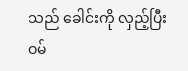သည် ခေါင်းကို လှည့်ပြီး ဝမ်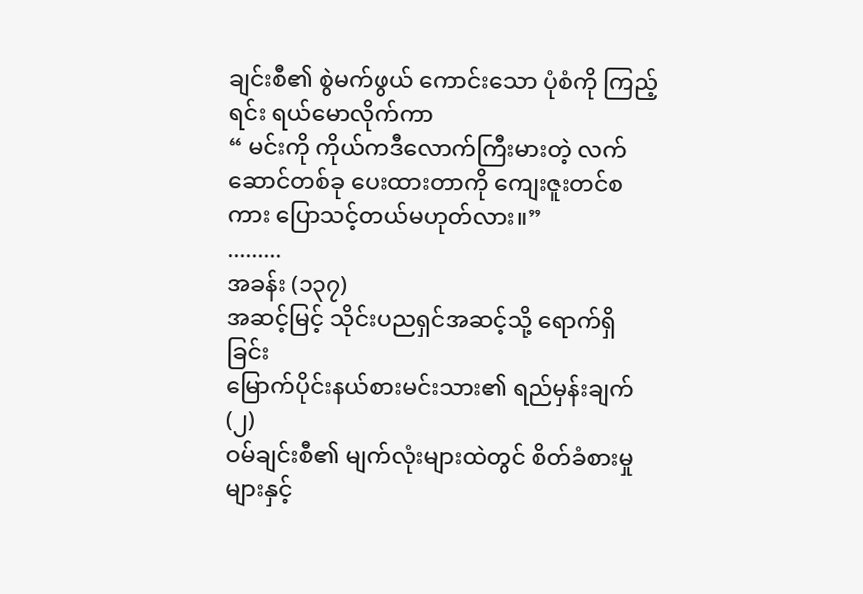ချင်းစီ၏ စွဲမက်ဖွယ် ကောင်းသော ပုံစံကို ကြည့်ရင်း ရယ်မောလိုက်ကာ
“ မင်းကို ကိုယ်ကဒီလောက်ကြီးမားတဲ့ လက်ဆောင်တစ်ခု ပေးထားတာကို ကျေးဇူးတင်စကား ပြောသင့်တယ်မဟုတ်လား။”
.........
အခန်း (၁၃၇)
အဆင့်မြင့် သိုင်းပညရှင်အဆင့်သို့ ရောက်ရှိခြင်း
မြောက်ပိုင်းနယ်စားမင်းသား၏ ရည်မှန်းချက် (၂)
ဝမ်ချင်းစီ၏ မျက်လုံးများထဲတွင် စိတ်ခံစားမှုများနှင့်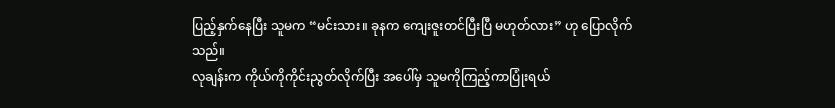ပြည့်နှက်နေပြီး သူမက “မင်းသား။ ခုနက ကျေးဇူးတင်ပြီးပြီ မဟုတ်လား” ဟု ပြောလိုက်သည်။
လုချန်းက ကိုယ်ကိုကိုင်းညွတ်လိုက်ပြီး အပေါ်မှ သူမကိုကြည့်ကာပြုံးရယ်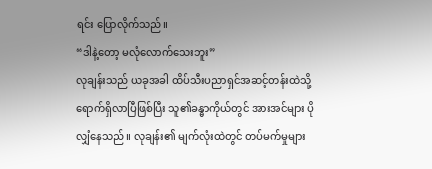ရင်း ပြောလိုက်သည်။
“ဒါနဲ့တော့ မလုံလောက်သေးဘူး”
လုချန်းသည် ယခုအခါ ထိပ်သီးပညာရှင်အဆင့်တန်းထဲသို့ ရောက်ရှိလာပြီဖြစ်ပြီး သူ၏ခန္ဓာကိုယ်တွင် အားအင်များ ပိုလျှံနေသည်။ လုချန်း၏ မျက်လုံးထဲတွင် တပ်မက်မှုများ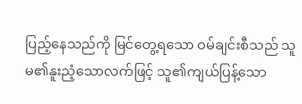ပြည့်နေသည်ကို မြင်တွေ့ရသော ဝမ်ချင်းစီသည် သူမ၏နူးညံ့သောလက်ဖြင့် သူ၏ကျယ်ပြန့်သော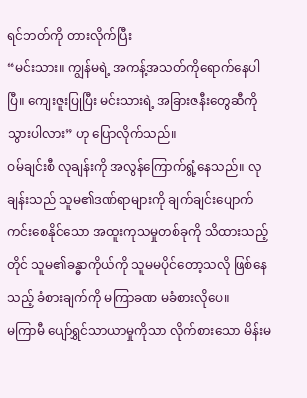ရင်ဘတ်ကို တားလိုက်ပြီး
“မင်းသား။ ကျွန်မရဲ့ အကန့်အသတ်ကိုရောက်နေပါပြီ။ ကျေးဇူးပြုပြီး မင်းသားရဲ့ အခြားဇနီးတွေဆီကို သွားပါလား” ဟု ပြောလိုက်သည်။
ဝမ်ချင်းစီ လုချန်းကို အလွန်ကြောက်ရွံ့နေသည်။ လုချန်းသည် သူမ၏ဒဏ်ရာများကို ချက်ချင်းပျောက်ကင်းစေနိုင်သော အထူးကုသမှုတစ်ခုကို သိထားသည့်တိုင် သူမ၏ခန္ဓာကိုယ်ကို သူမမပိုင်တော့သလို ဖြစ်နေသည့် ခံစားချက်ကို မကြာခဏ မခံစားလိုပေ။
မကြာမီ ပျော်ရွှင်သာယာမှုကိုသာ လိုက်စားသော မိန်းမ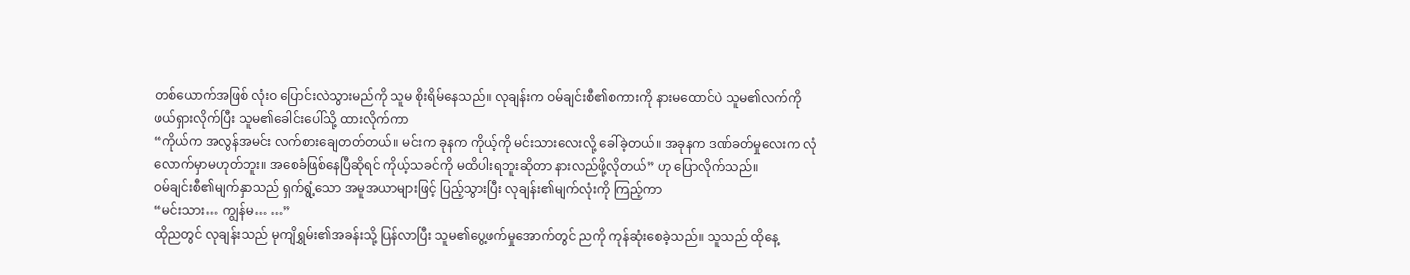တစ်ယောက်အဖြစ် လုံးဝ ပြောင်းလဲသွားမည်ကို သူမ စိုးရိမ်နေသည်။ လုချန်းက ဝမ်ချင်းစီ၏စကားကို နားမထောင်ပဲ သူမ၏လက်ကို ဖယ်ရှားလိုက်ပြီး သူမ၏ခေါင်းပေါ်သို့ ထားလိုက်ကာ
“ကိုယ်က အလွန်အမင်း လက်စားချေတတ်တယ်။ မင်းက ခုနက ကိုယ့်ကို မင်းသားလေးလို့ ခေါ်ခဲ့တယ်။ အခုနက ဒဏ်ခတ်မှုလေးက လုံလောက်မှာမဟုတ်ဘူး။ အစေခံဖြစ်နေပြီဆိုရင် ကိုယ့်သခင်ကို မထိပါးရဘူးဆိုတာ နားလည်ဖို့လိုတယ်” ဟု ပြောလိုက်သည်။
ဝမ်ချင်းစီ၏မျက်နှာသည် ရှက်ရွံ့သော အမူအယာများဖြင့် ပြည့်သွားပြီး လုချန်း၏မျက်လုံးကို ကြည့်ကာ
“မင်းသား… ကျွန်မ… …”
ထိုညတွင် လုချန်းသည် မုကျိရွှမ်း၏အခန်းသို့ ပြန်လာပြီး သူမ၏ပွေ့ဖက်မှုအောက်တွင် ညကို ကုန်ဆုံးစေခဲ့သည်။ သူသည် ထိုနေ့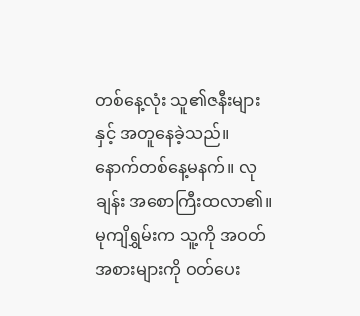တစ်နေ့လုံး သူ၏ဇနီးများနှင့် အတူနေခဲ့သည်။
နောက်တစ်နေ့မနက်။ လုချန်း အစောကြီးထလာ၏။ မုကျိရွှမ်းက သူ့ကို အဝတ်အစားများကို ဝတ်ပေး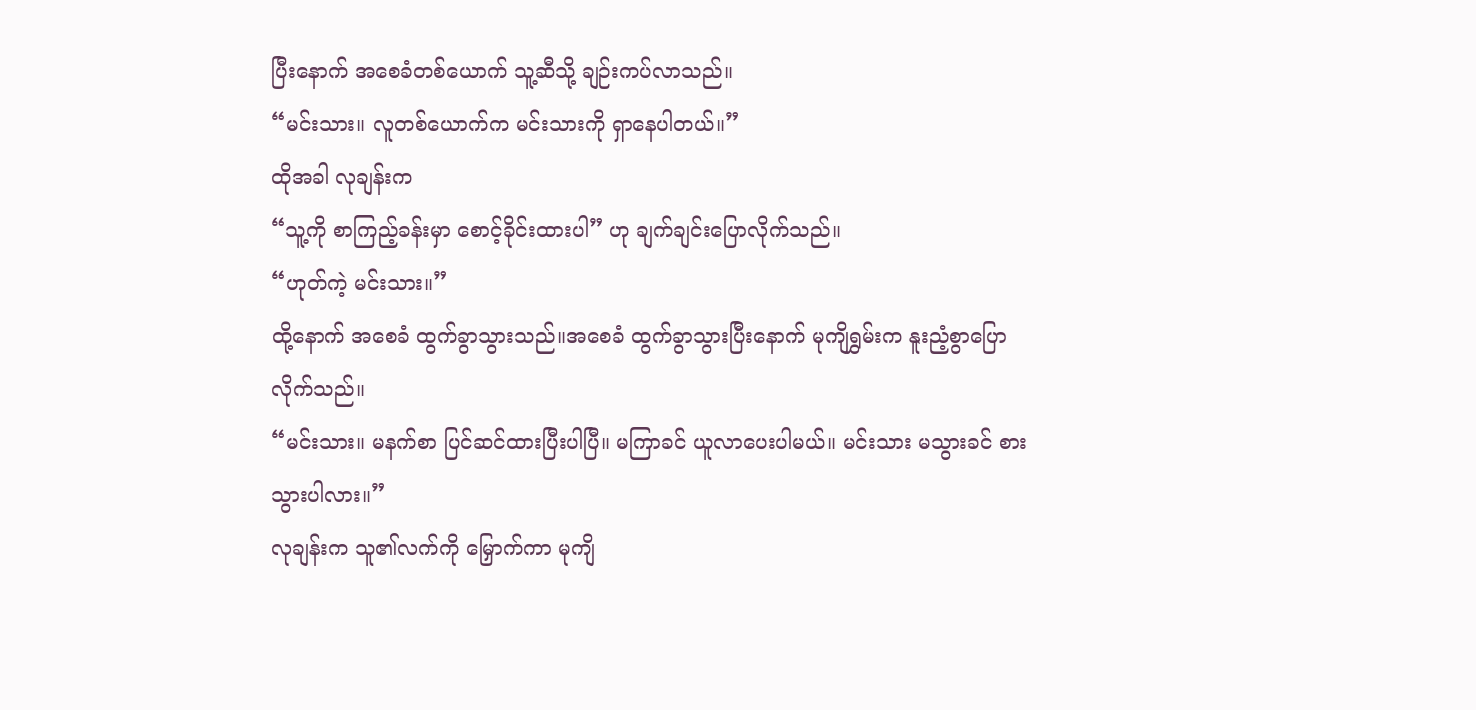ပြီးနောက် အစေခံတစ်ယောက် သူ့ဆီသို့ ချဉ်းကပ်လာသည်။
“မင်းသား။ လူတစ်ယောက်က မင်းသားကို ရှာနေပါတယ်။”
ထိုအခါ လုချန်းက
“သူ့ကို စာကြည့်ခန်းမှာ စောင့်ခိုင်းထားပါ” ဟု ချက်ချင်းပြောလိုက်သည်။
“ဟုတ်ကဲ့ မင်းသား။”
ထို့နောက် အစေခံ ထွက်ခွာသွားသည်။အစေခံ ထွက်ခွာသွားပြီးနောက် မုကျိရွှမ်းက နူးညံ့စွာပြောလိုက်သည်။
“မင်းသား။ မနက်စာ ပြင်ဆင်ထားပြီးပါပြီ။ မကြာခင် ယူလာပေးပါမယ်။ မင်းသား မသွားခင် စားသွားပါလား။”
လုချန်းက သူ၏လက်ကို မြှောက်ကာ မုကျိ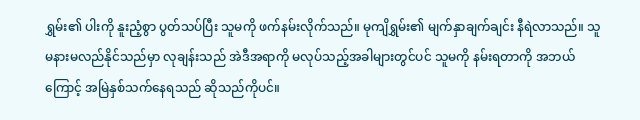ရွှမ်း၏ ပါးကို နူးညံ့စွာ ပွတ်သပ်ပြီး သူမကို ဖက်နမ်းလိုက်သည်။ မုကျိရွှမ်း၏ မျက်နှာချက်ချင်း နီရဲလာသည်။ သူမနားမလည်နိုင်သည်မှာ လုချန်းသည် အဲဒီအရာကို မလုပ်သည့်အခါများတွင်ပင် သူမကို နမ်းရတာကို အဘယ်ကြောင့် အမြဲနှစ်သက်နေရသည် ဆိုသည်ကိုပင်။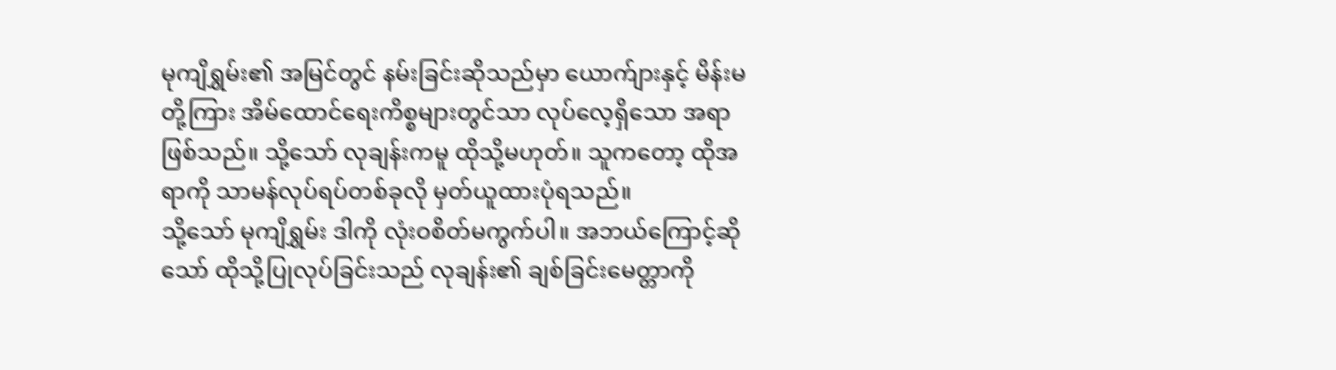မုကျိရွှမ်း၏ အမြင်တွင် နမ်းခြင်းဆိုသည်မှာ ယောက်ျားနှင့် မိန်းမတို့ကြား အိမ်ထောင်ရေးကိစ္စများတွင်သာ လုပ်လေ့ရှိသော အရာဖြစ်သည်။ သို့သော် လုချန်းကမူ ထိုသို့မဟုတ်။ သူကတော့ ထိုအရာကို သာမန်လုပ်ရပ်တစ်ခုလို မှတ်ယူထားပုံရသည်။
သို့သော် မုကျိရွှမ်း ဒါကို လုံးဝစိတ်မကွက်ပါ။ အဘယ်ကြောင့်ဆိုသော် ထိုသို့ပြုလုပ်ခြင်းသည် လုချန်း၏ ချစ်ခြင်းမေတ္တာကို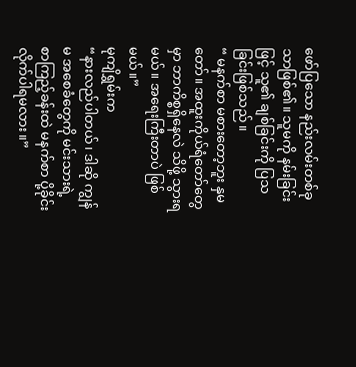ဖော်ပြသော နည်းလမ်းတစ်ခုသာဖြစ်၏။ သူမကို နမ်းခြင်းဖြင့် သူ၏ ချစ်ခြင်းကို ပြသခြင်းဖြစ်သည်။
“ မနက်စာ မစားတော့ဘူး နှမတော်။ အထူးကိုယ်ရံတော်တွေမှာ ဘာကိစ္စရှိနေလဲ သိဖို့ သွားရမယ်။ အရေးကြီးတာပဲ ဖြစ်မယ်။”
မုကျိရွှမ်းက
“နားလည်ပါတယ်၊ ဒါဆို ကျွန်မ အစေခံတွေကို မင်းသားရဲ့ စာကြည့်ခန်းထဲ မနက်စာ ပို့ခိုင်းလိုက်ပါရမလား။”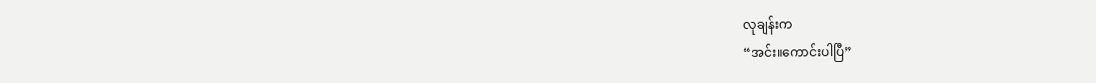လုချန်းက
“အင်း။ကောင်းပါပြီ”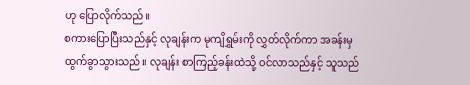ဟု ပြောလိုက်သည်။
စကားပြောပြီးသည်နှင့် လုချန်းက မုကျိရွှမ်းကို လွှတ်လိုက်ကာ အခန်းမှ ထွက်ခွာသွားသည်။ လုချန်း စာကြည့်ခန်းထဲသို့ ဝင်လာသည်နှင့် သူသည်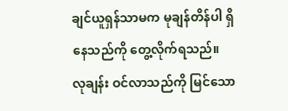ချင်ယူရှန်သာမက မုချန်တိန်ပါ ရှိနေသည်ကို တွေ့လိုက်ရသည်။
လုချန်း ဝင်လာသည်ကို မြင်သော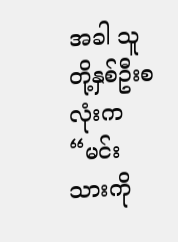အခါ သူတို့နှစ်ဦးစလုံးက “မင်းသားကို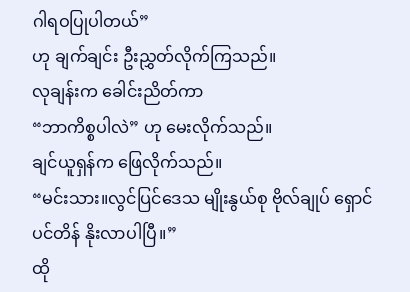ဂါရဝပြုပါတယ်”
ဟု ချက်ချင်း ဦးညွှတ်လိုက်ကြသည်။
လုချန်းက ခေါင်းညိတ်ကာ
“ဘာကိစ္စပါလဲ” ဟု မေးလိုက်သည်။
ချင်ယူရှန်က ဖြေလိုက်သည်။
“မင်းသား။လွင်ပြင်ဒေသ မျိုးနွယ်စု ဗိုလ်ချုပ် ရှောင်ပင်တိန် နိုးလာပါပြီ။”
ထို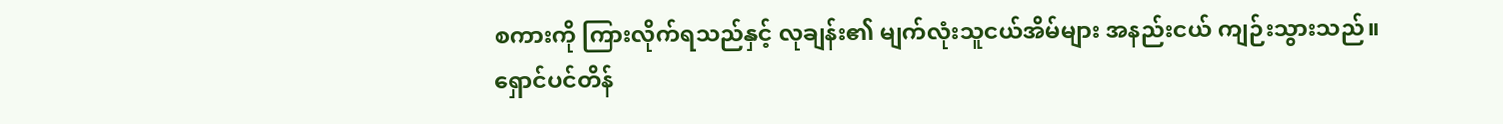စကားကို ကြားလိုက်ရသည်နှင့် လုချန်း၏ မျက်လုံးသူငယ်အိမ်များ အနည်းငယ် ကျဉ်းသွားသည်။ ရှောင်ပင်တိန်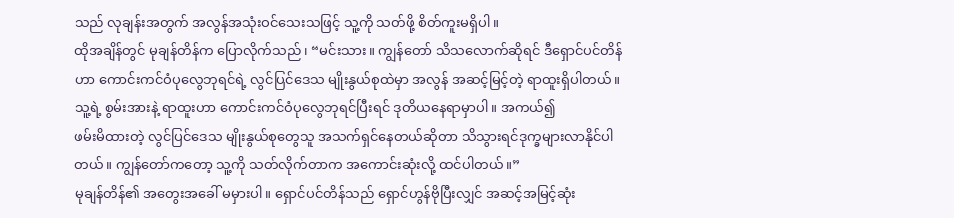သည် လုချန်းအတွက် အလွန်အသုံးဝင်သေးသဖြင့် သူ့ကို သတ်ဖို့ စိတ်ကူးမရှိပါ။
ထိုအချိန်တွင် မုချန်တိန်က ပြောလိုက်သည်၊ “မင်းသား။ ကျွန်တော် သိသလောက်ဆိုရင် ဒီရှောင်ပင်တိန်ဟာ ကောင်းကင်ဝံပုလွေဘုရင်ရဲ့ လွင်ပြင်ဒေသ မျိုးနွယ်စုထဲမှာ အလွန် အဆင့်မြင့်တဲ့ ရာထူးရှိပါတယ်။ သူ့ရဲ့ စွမ်းအားနဲ့ ရာထူးဟာ ကောင်းကင်ဝံပုလွေဘုရင်ပြီးရင် ဒုတိယနေရာမှာပါ။ အကယ်၍
ဖမ်းမိထားတဲ့ လွင်ပြင်ဒေသ မျိုးနွယ်စုတွေသူ အသက်ရှင်နေတယ်ဆိုတာ သိသွားရင်ဒုက္ခများလာနိုင်ပါတယ်။ ကျွန်တော်ကတော့ သူ့ကို သတ်လိုက်တာက အကောင်းဆုံးလို့ ထင်ပါတယ်။”
မုချန်တိန်၏ အတွေးအခေါ် မမှားပါ။ ရှောင်ပင်တိန်သည် ရှောင်ဟွန်ဗိုပြီးလျှင် အဆင့်အမြင့်ဆုံး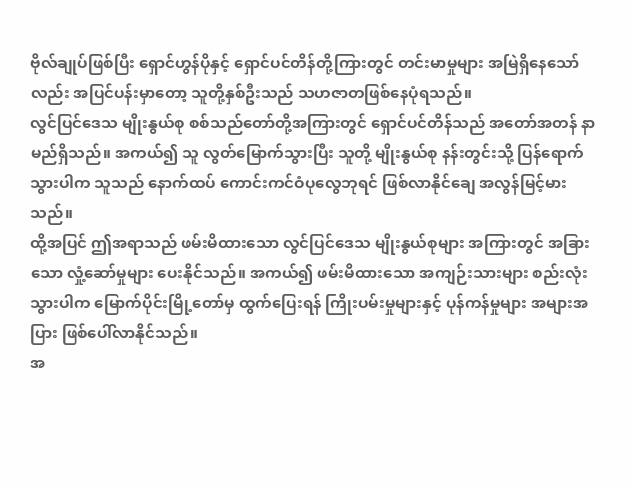ဗိုလ်ချုပ်ဖြစ်ပြီး ရှောင်ဟွန်ပိုနှင့် ရှောင်ပင်တိန်တို့ကြားတွင် တင်းမာမှုများ အမြဲရှိနေသော်လည်း အပြင်ပန်းမှာတော့ သူတို့နှစ်ဦးသည် သဟဇာတဖြစ်နေပုံရသည်။
လွင်ပြင်ဒေသ မျိုးနွယ်စု စစ်သည်တော်တို့အကြားတွင် ရှောင်ပင်တိန်သည် အတော်အတန် နာမည်ရှိသည်။ အကယ်၍ သူ လွတ်မြောက်သွားပြီး သူတို့ မျိုးနွယ်စု နန်းတွင်းသို့ ပြန်ရောက်သွားပါက သူသည် နောက်ထပ် ကောင်းကင်ဝံပုလွေဘုရင် ဖြစ်လာနိုင်ချေ အလွန်မြင့်မားသည်။
ထို့အပြင် ဤအရာသည် ဖမ်းမိထားသော လွင်ပြင်ဒေသ မျိုးနွယ်စုများ အကြားတွင် အခြားသော လှုံ့ဆော်မှုများ ပေးနိုင်သည်။ အကယ်၍ ဖမ်းမိထားသော အကျဉ်းသားများ စည်းလုံးသွားပါက မြောက်ပိုင်းမြို့တော်မှ ထွက်ပြေးရန် ကြိုးပမ်းမှုများနှင့် ပုန်ကန်မှုများ အများအပြား ဖြစ်ပေါ်လာနိုင်သည်။
အ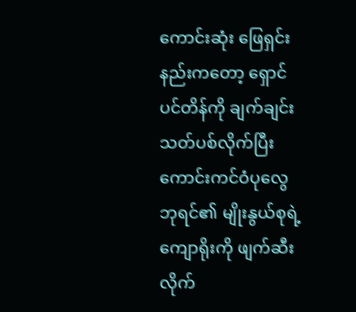ကောင်းဆုံး ဖြေရှင်းနည်းကတော့ ရှောင်ပင်တိန်ကို ချက်ချင်းသတ်ပစ်လိုက်ပြီး ကောင်းကင်ဝံပုလွေဘုရင်၏ မျိုးနွယ်စုရဲ့ ကျောရိုးကို ဖျက်ဆီးလိုက်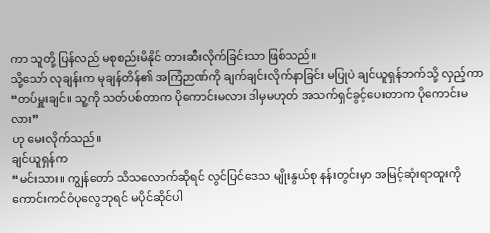ကာ သူတို့ ပြန်လည် မစုစည်းမိနိုင် တားဆီးလိုက်ခြင်းသာ ဖြစ်သည်။
သို့သော် လုချန်းက မုချန်တိန်၏ အကြံဉာဏ်ကို ချက်ချင်းလိုက်နာခြင်း မပြုပဲ ချင်ယူရှန်ဘက်သို့ လှည့်ကာ
“တပ်မှူးချင်။ သူ့ကို သတ်ပစ်တာက ပိုကောင်းမလား ဒါမှမဟုတ် အသက်ရှင်ခွင့်ပေးတာက ပိုကောင်းမလား”
ဟု မေးလိုက်သည်။
ချင်ယူရှန်က
“မင်းသား။ ကျွန်တော် သိသလောက်ဆိုရင် လွင်ပြင်ဒေသ မျိုးနွယ်စု နန်းတွင်းမှာ အမြင့်ဆုံးရာထူးကို ကောင်းကင်ဝံပုလွေဘုရင် မပိုင်ဆိုင်ပါ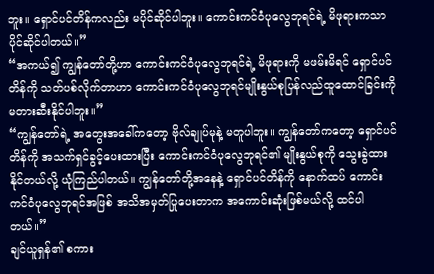ဘူး။ ရှောင်ပင်တိန်ကလည်း မပိုင်ဆိုင်ပါဘူး။ ကောင်းကင်ဝံပုလွေဘုရင်ရဲ့ မိဖုရားကသာ ပိုင်ဆိုင်ပါတယ်။”
“အကယ်၍ ကျွန်တော်တို့ဟာ ကောင်းကင်ဝံပုလွေဘုရင်ရဲ့ မိဖုရားကို မဖမ်းမိရင် ရှောင်ပင်တိန်ကို သတ်ပစ်လိုက်တာဟာ ကောင်းကင်ဝံပုလွေဘုရင်မျိုးနွယ်စုပြန်လည်ထူထောင်ခြင်းကို မတားဆီးနိုင်ပါဘူး။”
“ကျွန်တော်ရဲ့ အတွေးအခေါ်ကတော့ ဗိုလ်ချုပ်မုနဲ့ မတူပါဘူး။ ကျွန်တော်ကတော့ ရှောင်ပင်တိန်ကို အသက်ရှင်ခွင့်ပေးထားပြီး ကောင်းကင်ဝံပုလွေဘုရင်၏ မျိုးနွယ်စုကို သွေးခွဲထားနိုင်တယ်လို့ ယုံကြည်ပါတယ်။ ကျွန်တော်တို့အနေနဲ့ ရှောင်ပင်တိန်ကို နောက်ထပ် ကောင်းကင်ဝံပုလွေဘုရင်အဖြစ် အသိအမှတ်ပြုပေးတာက အကောင်းဆုံးဖြစ်မယ်လို့ ထင်ပါတယ်။”
ချင်ယူရှန်၏ စကား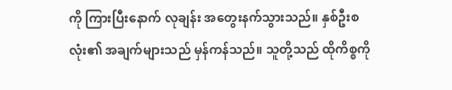ကို ကြားပြီးနောက် လုချန်း အတွေးနက်သွားသည်။ နှစ်ဦးစလုံး၏ အချက်များသည် မှန်ကန်သည်။ သူတို့သည် ထိုကိစ္စကို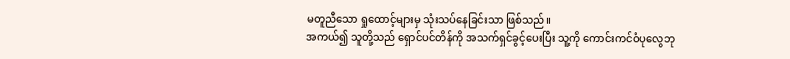မတူညီသော ရှုထောင့်များမှ သုံးသပ်နေခြင်းသာ ဖြစ်သည်။
အကယ်၍ သူတို့သည် ရှောင်ပင်တိန်ကို အသက်ရှင်ခွင့်ပေးပြီး သူ့ကို ကောင်းကင်ဝံပုလွေဘု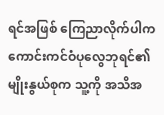ရင်အဖြစ် ကြေညာလိုက်ပါက ကောင်းကင်ဝံပုလွေဘုရင်၏ မျိုးနွယ်စုက သူ့ကို အသိအ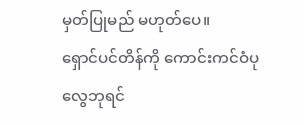မှတ်ပြုမည် မဟုတ်ပေ။
ရှောင်ပင်တိန်ကို ကောင်းကင်ဝံပုလွေဘုရင်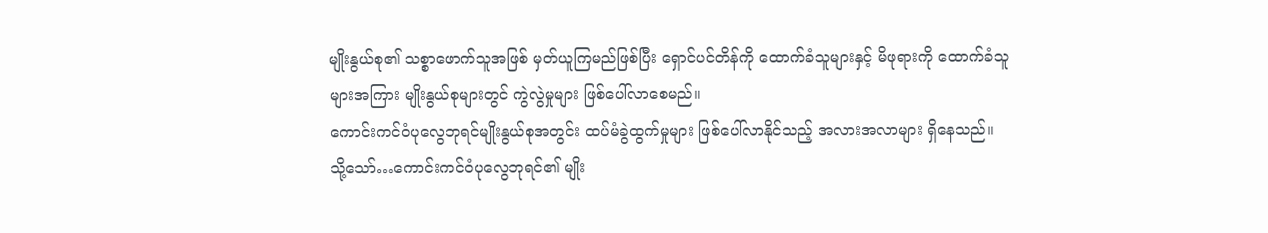မျိုးနွယ်စု၏ သစ္စာဖောက်သူအဖြစ် မှတ်ယူကြမည်ဖြစ်ပြီး ရှောင်ပင်တိန်ကို ထောက်ခံသူများနှင့် မိဖုရားကို ထောက်ခံသူများအကြား မျိုးနွယ်စုများတွင် ကွဲလွဲမှုများ ဖြစ်ပေါ်လာစေမည်။
ကောင်းကင်ဝံပုလွေဘုရင်မျိုးနွယ်စုအတွင်း ထပ်မံခွဲထွက်မှုများ ဖြစ်ပေါ်လာနိုင်သည့် အလားအလာများ ရှိနေသည်။
သို့သော်…ကောင်းကင်ဝံပုလွေဘုရင်၏ မျိုး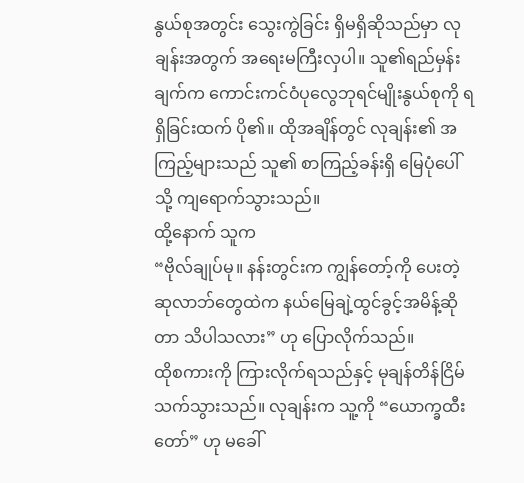နွယ်စုအတွင်း သွေးကွဲခြင်း ရှိမရှိဆိုသည်မှာ လုချန်းအတွက် အရေးမကြီးလှပါ။ သူ၏ရည်မှန်းချက်က ကောင်းကင်ဝံပုလွေဘုရင်မျိုးနွယ်စုကို ရရှိခြင်းထက် ပို၏။ ထိုအချိန်တွင် လုချန်း၏ အကြည့်များသည် သူ၏ စာကြည့်ခန်းရှိ မြေပုံပေါ်သို့ ကျရောက်သွားသည်။
ထို့နောက် သူက
“ဗိုလ်ချုပ်မု။ နန်းတွင်းက ကျွန်တော့်ကို ပေးတဲ့ ဆုလာဘ်တွေထဲက နယ်မြေချဲ့ထွင်ခွင့်အမိန့်ဆိုတာ သိပါသလား” ဟု ပြောလိုက်သည်။
ထိုစကားကို ကြားလိုက်ရသည်နှင့် မုချန်တိန်ငြိမ်သက်သွားသည်။ လုချန်းက သူ့ကို “ယောက္ခထီးတော်” ဟု မခေါ်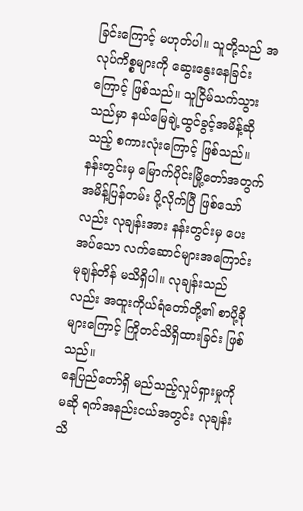ခြင်းကြောင့် မဟုတ်ပါ။ သူတို့သည် အလုပ်ကိစ္စများကို ဆွေးနွေးနေခြင်းကြောင့် ဖြစ်သည်။ သူငြိမ်သက်သွားသည်မှာ နယ်မြေချဲ့ထွင်ခွင့်အမိန့်ဆိုသည့် စကားလုံးကြောင့် ဖြစ်သည်။
နန်းတွင်းမှ မြောက်ပိုင်းမြို့တော်အတွက် အမိန့်ပြန်တမ်း ပို့လိုက်ပြီ ဖြစ်သော်လည်း လုချန်းအား နန်းတွင်းမှ ပေးအပ်သော လက်ဆောင်များအကြောင်း မုချန်တိန် မသိရှိပါ။ လုချန်းသည်လည်း အထူးကိုယ်ရံတော်တို့၏ စာပို့ခိုများကြောင့် ကြိုတင်သိရှိထားခြင်း ဖြစ်သည်။
နေပြည်တော်ရှိ မည်သည့်လှုပ်ရှားမှုကိုမဆို ရက်အနည်းငယ်အတွင်း လုချန်းသိ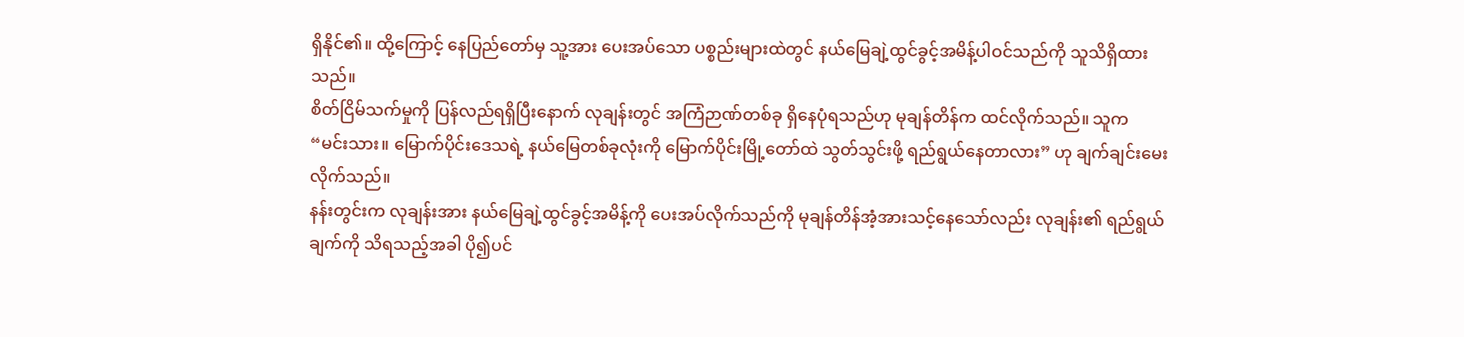ရှိနိုင်၏။ ထို့ကြောင့် နေပြည်တော်မှ သူ့အား ပေးအပ်သော ပစ္စည်းများထဲတွင် နယ်မြေချဲ့ထွင်ခွင့်အမိန့်ပါဝင်သည်ကို သူသိရှိထားသည်။
စိတ်ငြိမ်သက်မှုကို ပြန်လည်ရရှိပြီးနောက် လုချန်းတွင် အကြံဉာဏ်တစ်ခု ရှိနေပုံရသည်ဟု မုချန်တိန်က ထင်လိုက်သည်။ သူက
“မင်းသား။ မြောက်ပိုင်းဒေသရဲ့ နယ်မြေတစ်ခုလုံးကို မြောက်ပိုင်းမြို့တော်ထဲ သွတ်သွင်းဖို့ ရည်ရွယ်နေတာလား” ဟု ချက်ချင်းမေးလိုက်သည်။
နန်းတွင်းက လုချန်းအား နယ်မြေချဲ့ထွင်ခွင့်အမိန့်ကို ပေးအပ်လိုက်သည်ကို မုချန်တိန်အံ့အားသင့်နေသော်လည်း လုချန်း၏ ရည်ရွယ်ချက်ကို သိရသည့်အခါ ပို၍ပင်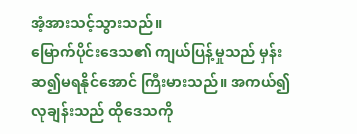အံ့အားသင့်သွားသည်။
မြောက်ပိုင်းဒေသ၏ ကျယ်ပြန့်မှုသည် မှန်းဆ၍မရနိုင်အောင် ကြီးမားသည်။ အကယ်၍ လုချန်းသည် ထိုဒေသကို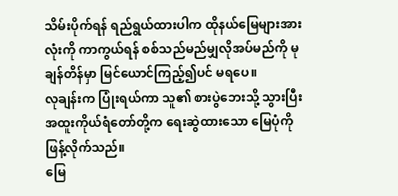သိမ်းပိုက်ရန် ရည်ရွယ်ထားပါက ထိုနယ်မြေများအားလုံးကို ကာကွယ်ရန် စစ်သည်မည်မျှလိုအပ်မည်ကို မုချန်တိန်မှာ မြင်ယောင်ကြည့်၍ပင် မရပေ။
လုချန်းက ပြုံးရယ်ကာ သူ၏ စားပွဲဘေးသို့ သွားပြီး အထူးကိုယ်ရံတော်တို့က ရေးဆွဲထားသော မြေပုံကို ဖြန့်လိုက်သည်။
မြေ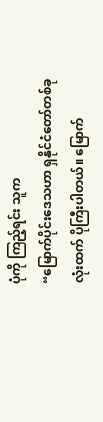ပုံကို ကြည့်ရင်း သူက
“မြောက်ပိုင်းဒေသဟာ ရှနိုင်ငံတော်တစ်ခုလုံးထက် ပိုကြီးပါတယ်။ မြောက်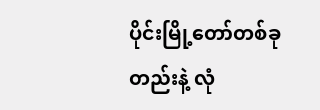ပိုင်းမြို့တော်တစ်ခုတည်းနဲ့ လုံ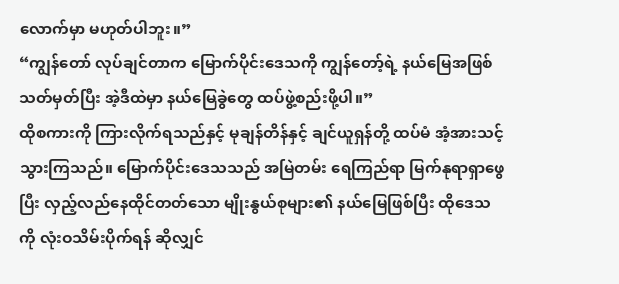လောက်မှာ မဟုတ်ပါဘူး။”
“ကျွန်တော် လုပ်ချင်တာက မြောက်ပိုင်းဒေသကို ကျွန်တော့်ရဲ့ နယ်မြေအဖြစ် သတ်မှတ်ပြီး အဲ့ဒီထဲမှာ နယ်မြေခွဲတွေ ထပ်ဖွဲ့စည်းဖို့ပါ။”
ထိုစကားကို ကြားလိုက်ရသည်နှင့် မုချန်တိန်နှင့် ချင်ယူရှန်တို့ ထပ်မံ အံ့အားသင့်သွားကြသည်။ မြောက်ပိုင်းဒေသသည် အမြဲတမ်း ရေကြည်ရာ မြက်နုရာရှာဖွေပြီး လှည့်လည်နေထိုင်တတ်သော မျိုးနွယ်စုများ၏ နယ်မြေဖြစ်ပြီး ထိုဒေသကို လုံးဝသိမ်းပိုက်ရန် ဆိုလျှင်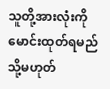သူတို့အားလုံးကို မောင်းထုတ်ရမည် သို့မဟုတ်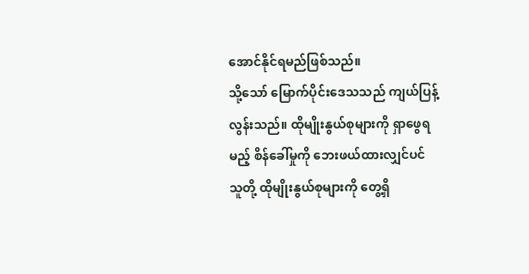အောင်နိုင်ရမည်ဖြစ်သည်။
သို့သော် မြောက်ပိုင်းဒေသသည် ကျယ်ပြန့်လွန်းသည်။ ထိုမျိုးနွယ်စုများကို ရှာဖွေရမည့် စိန်ခေါ်မှုကို ဘေးဖယ်ထားလျှင်ပင် သူတို့ ထိုမျိုးနွယ်စုများကို တွေ့ရှိ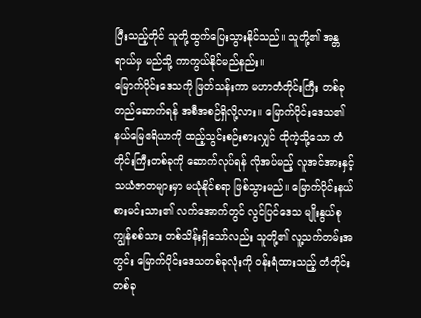ပြီးသည့်တိုင် သူတို့ထွက်ပြေးသွားနိုင်သည်။ သူတို့၏ အန္တရာယ်မှ မည်သို့ ကာကွယ်နိုင်မည်နည်း။
မြောက်ပိုင်းဒေသကို ဖြတ်သန်းကာ မဟာတံတိုင်းကြီး တစ်ခုတည်ဆောက်ရန် အစီအစဉ်ရှိလို့လား။ မြောက်ပိုင်းဒေသ၏ နယ်မြေဧရိယာကို ထည့်သွင်းစဉ်းစားလျှင် ထိုကဲ့သို့သော တံတိုင်းကြီးတစ်ခုကို ဆောက်လုပ်ရန် လိုအပ်မည့် လူအင်အားနှင့် သယံဇာတများမှာ မယုံနိုင်စရာ ဖြစ်သွားမည်။ မြောက်ပိုင်းနယ်စားမင်းသား၏ လက်အောက်တွင် လွင်ပြင်ဒေသ မျိုးနွယ်စု ကျွန်စစ်သား တစ်သိန်းရှိသော်လည်း သူတို့၏ လူ့သက်တမ်းအတွင်း မြောက်ပိုင်းဒေသတစ်ခုလုံးကို ဝန်းရံထားသည့် တံတိုင်းတစ်ခု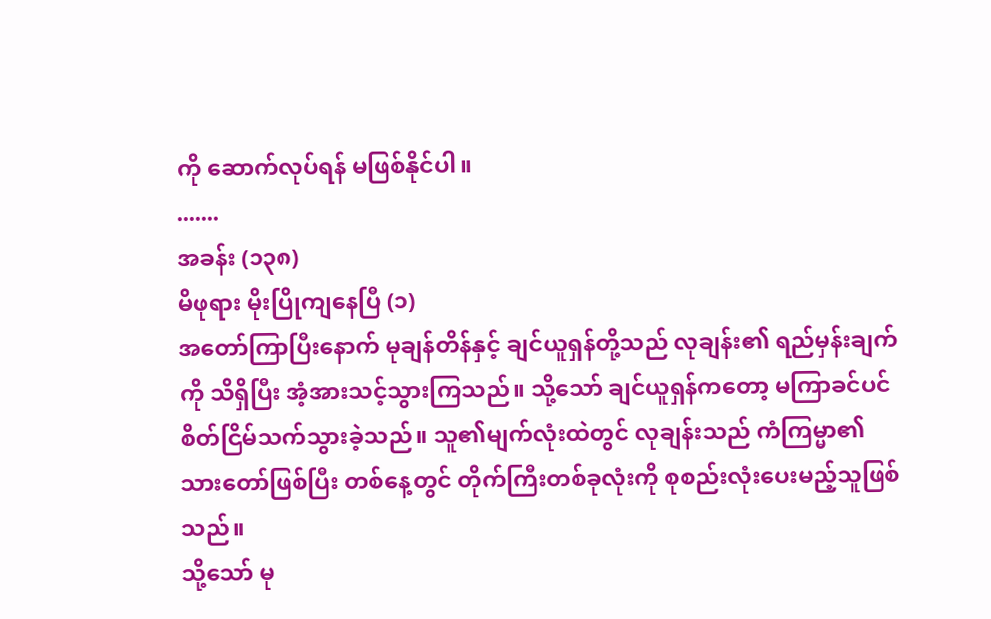ကို ဆောက်လုပ်ရန် မဖြစ်နိုင်ပါ။
.......
အခန်း (၁၃၈)
မိဖုရား မိုးပြိုကျနေပြီ (၁)
အတော်ကြာပြီးနောက် မုချန်တိန်နှင့် ချင်ယူရှန်တို့သည် လုချန်း၏ ရည်မှန်းချက်ကို သိရှိပြီး အံ့အားသင့်သွားကြသည်။ သို့သော် ချင်ယူရှန်ကတော့ မကြာခင်ပင် စိတ်ငြိမ်သက်သွားခဲ့သည်။ သူ၏မျက်လုံးထဲတွင် လုချန်းသည် ကံကြမ္မာ၏သားတော်ဖြစ်ပြီး တစ်နေ့တွင် တိုက်ကြီးတစ်ခုလုံးကို စုစည်းလုံးပေးမည့်သူဖြစ်သည်။
သို့သော် မု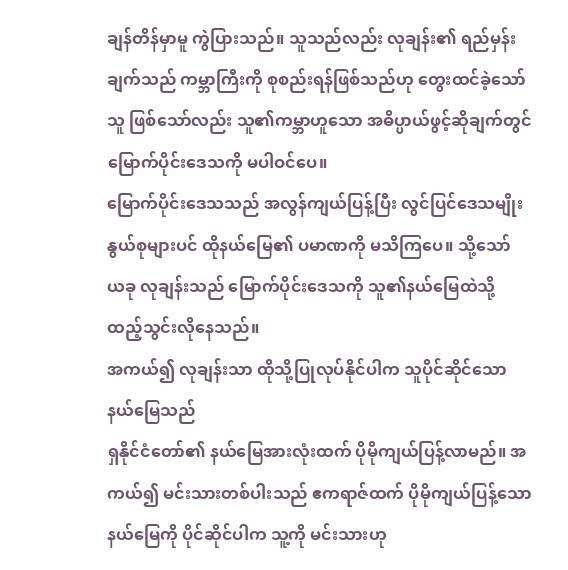ချန်တိန်မှာမူ ကွဲပြားသည်။ သူသည်လည်း လုချန်း၏ ရည်မှန်းချက်သည် ကမ္ဘာကြီးကို စုစည်းရန်ဖြစ်သည်ဟု တွေးထင်ခဲ့သော်သူ ဖြစ်သော်လည်း သူ၏ကမ္ဘာဟူသော အဓိပ္ပာယ်ဖွင့်ဆိုချက်တွင် မြောက်ပိုင်းဒေသကို မပါဝင်ပေ။
မြောက်ပိုင်းဒေသသည် အလွန်ကျယ်ပြန့်ပြီး လွင်ပြင်ဒေသမျိုးနွယ်စုများပင် ထိုနယ်မြေ၏ ပမာဏကို မသိကြပေ။ သို့သော် ယခု လုချန်းသည် မြောက်ပိုင်းဒေသကို သူ၏နယ်မြေထဲသို့ ထည့်သွင်းလိုနေသည်။
အကယ်၍ လုချန်းသာ ထိုသို့ပြုလုပ်နိုင်ပါက သူပိုင်ဆိုင်သော နယ်မြေသည်
ရှနိုင်ငံတော်၏ နယ်မြေအားလုံးထက် ပိုမိုကျယ်ပြန့်လာမည်။ အကယ်၍ မင်းသားတစ်ပါးသည် ဧကရာဇ်ထက် ပိုမိုကျယ်ပြန့်သော နယ်မြေကို ပိုင်ဆိုင်ပါက သူ့ကို မင်းသားဟု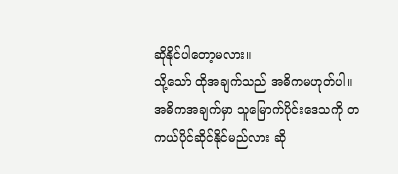ဆိုနိုင်ပါတော့မလား။
သို့သော် ထိုအချက်သည် အဓိကမဟုတ်ပါ။ အဓိကအချက်မှာ သူမြောက်ပိုင်းဒေသကို တကယ်ပိုင်ဆိုင်နိုင်မည်လား ဆို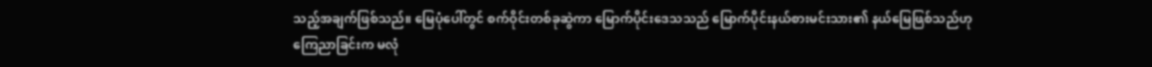သည့်အချက်ဖြစ်သည်။ မြေပုံပေါ်တွင် စက်ဝိုင်းတစ်ခုဆွဲကာ မြောက်ပိုင်းဒေသသည် မြောက်ပိုင်းနယ်စားမင်းသား၏ နယ်မြေဖြစ်သည်ဟု ကြေညာခြင်းက မလုံ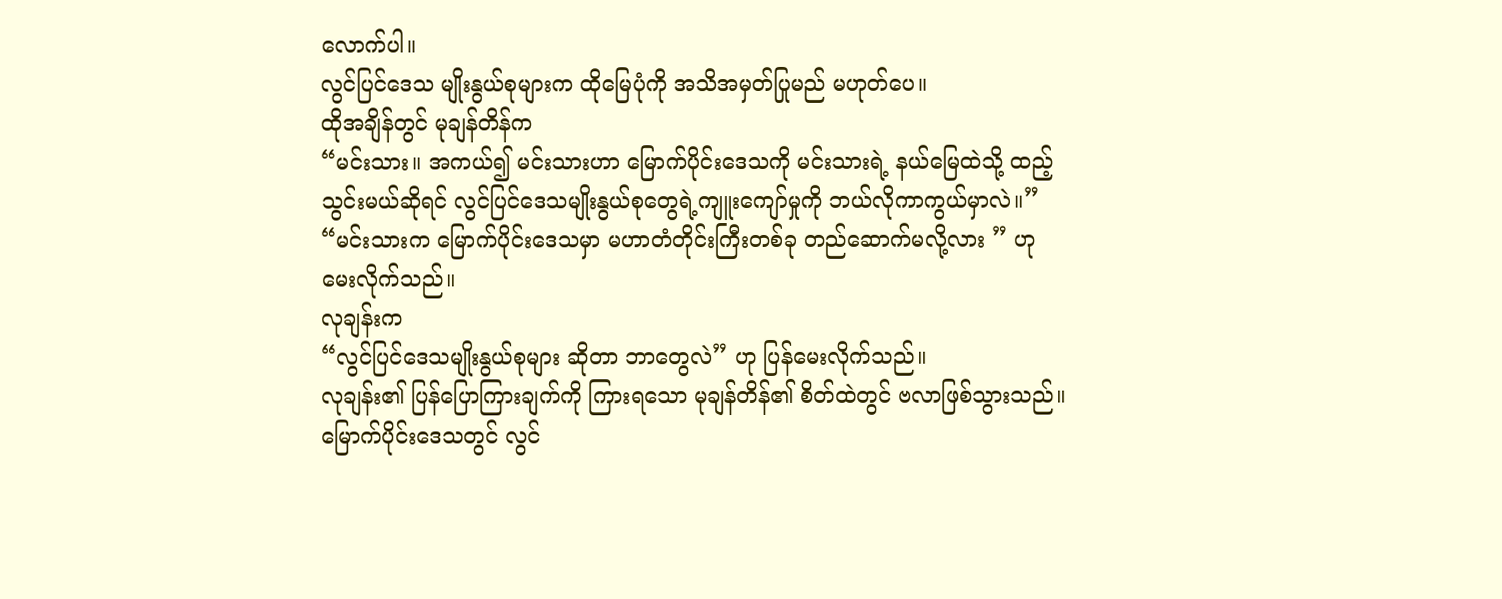လောက်ပါ။
လွင်ပြင်ဒေသ မျိုးနွယ်စုများက ထိုမြေပုံကို အသိအမှတ်ပြုမည် မဟုတ်ပေ။
ထိုအချိန်တွင် မုချန်တိန်က
“မင်းသား။ အကယ်၍ မင်းသားဟာ မြောက်ပိုင်းဒေသကို မင်းသားရဲ့ နယ်မြေထဲသို့ ထည့်သွင်းမယ်ဆိုရင် လွင်ပြင်ဒေသမျိုးနွယ်စုတွေရဲ့ကျူးကျော်မှုကို ဘယ်လိုကာကွယ်မှာလဲ။”
“မင်းသားက မြောက်ပိုင်းဒေသမှာ မဟာတံတိုင်းကြီးတစ်ခု တည်ဆောက်မလို့လား ” ဟု မေးလိုက်သည်။
လုချန်းက
“လွင်ပြင်ဒေသမျိုးနွယ်စုများ ဆိုတာ ဘာတွေလဲ” ဟု ပြန်မေးလိုက်သည်။
လုချန်း၏ ပြန်ပြောကြားချက်ကို ကြားရသော မုချန်တိန်၏ စိတ်ထဲတွင် ဗလာဖြစ်သွားသည်။ မြောက်ပိုင်းဒေသတွင် လွင်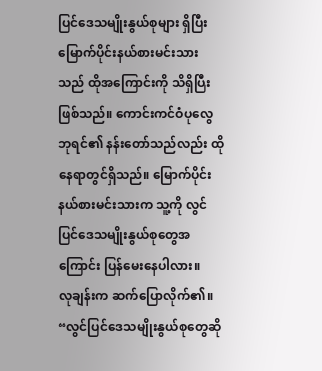ပြင်ဒေသမျိုးနွယ်စုများ ရှိပြီး မြောက်ပိုင်းနယ်စားမင်းသားသည် ထိုအကြောင်းကို သိရှိပြီးဖြစ်သည်။ ကောင်းကင်ဝံပုလွေဘုရင်၏ နန်းတော်သည်လည်း ထိုနေရာတွင်ရှိသည်။ မြောက်ပိုင်းနယ်စားမင်းသားက သူ့ကို လွင်ပြင်ဒေသမျိုးနွယ်စုတွေအကြောင်း ပြန်မေးနေပါလား။
လုချန်းက ဆက်ပြောလိုက်၏။
“လွင်ပြင်ဒေသမျိုးနွယ်စုတွေဆို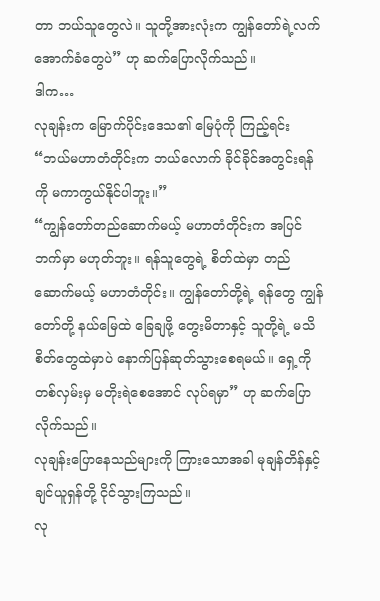တာ ဘယ်သူတွေလဲ။ သူတို့အားလုံးက ကျွန်တော်ရဲ့လက်အောက်ခံတွေပဲ” ဟု ဆက်ပြောလိုက်သည်။
ဒါက…
လုချန်းက မြောက်ပိုင်းဒေသ၏ မြေပုံကို ကြည့်ရင်း
“ဘယ်မဟာတံတိုင်းက ဘယ်လောက် ခိုင်ခိုင်အတွင်းရန်ကို မကာကွယ်နိုင်ပါဘူး။”
“ကျွန်တော်တည်ဆောက်မယ့် မဟာတံတိုင်းက အပြင်ဘက်မှာ မဟုတ်ဘူး။ ရန်သူတွေရဲ့ စိတ်ထဲမှာ တည်ဆောက်မယ့် မဟာတံတိုင်း။ ကျွန်တော်တို့ရဲ့ ရန်တွေ ကျွန်တော်တို့ နယ်မြေထဲ ခြေချဖို့ တွေးမိတာနှင့် သူတို့ရဲ့ မသိစိတ်တွေထဲမှာပဲ နောက်ပြန်ဆုတ်သွားစေရမယ်။ ရှေ့ကိုတစ်လှမ်းမှ မတိုးရဲစေအောင် လုပ်ရမှာ” ဟု ဆက်ပြောလိုက်သည်။
လုချန်းပြောနေသည်များကို ကြားသောအခါ မုချန်တိန်နှင့် ချင်ယူရှန်တို့ ငိုင်သွားကြသည်။
လု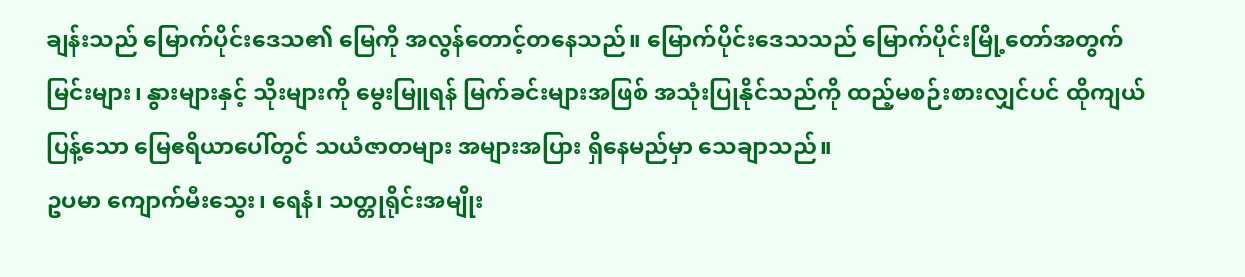ချန်းသည် မြောက်ပိုင်းဒေသ၏ မြေကို အလွန်တောင့်တနေသည်။ မြောက်ပိုင်းဒေသသည် မြောက်ပိုင်းမြို့တော်အတွက် မြင်းများ၊ နွားများနှင့် သိုးများကို မွေးမြူရန် မြက်ခင်းများအဖြစ် အသုံးပြုနိုင်သည်ကို ထည့်မစဉ်းစားလျှင်ပင် ထိုကျယ်ပြန့်သော မြေဧရိယာပေါ်တွင် သယံဇာတများ အများအပြား ရှိနေမည်မှာ သေချာသည်။
ဥပမာ ကျောက်မီးသွေး၊ ရေနံ၊ သတ္တုရိုင်းအမျိုး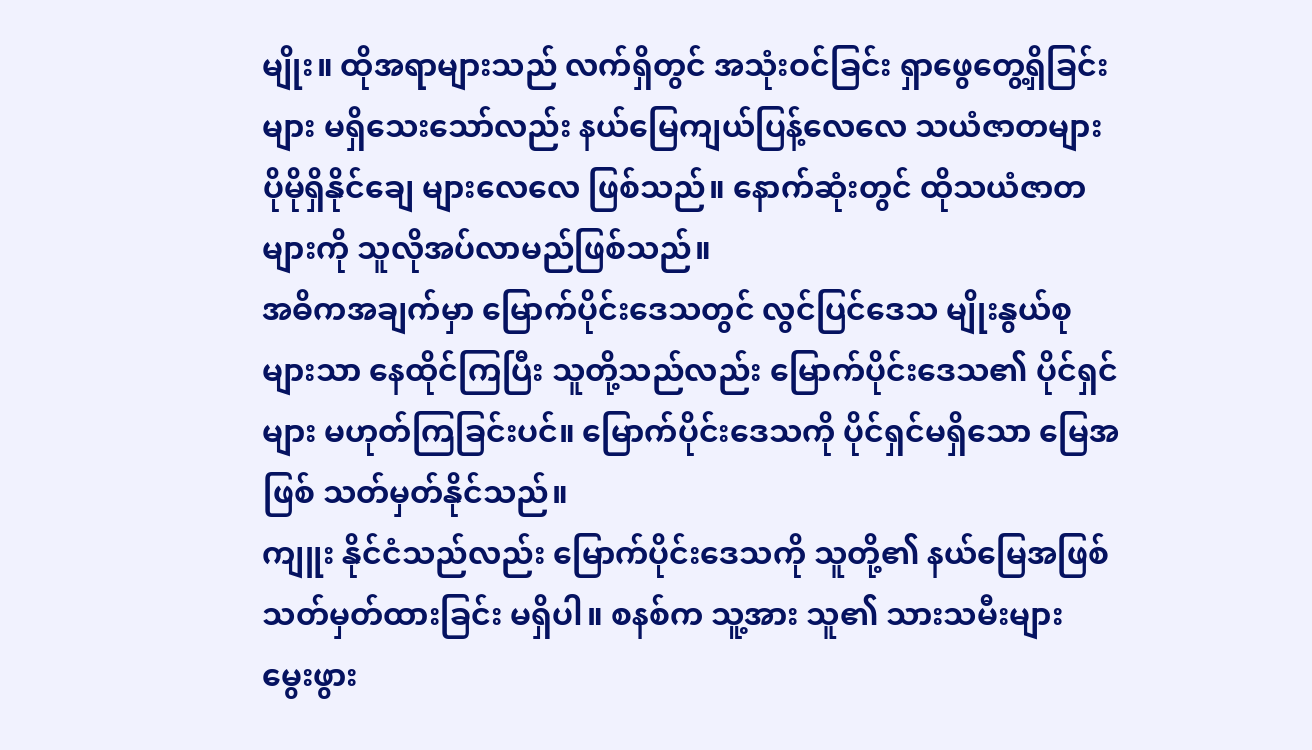မျိုး။ ထိုအရာများသည် လက်ရှိတွင် အသုံးဝင်ခြင်း ရှာဖွေတွေ့ရှိခြင်းများ မရှိသေးသော်လည်း နယ်မြေကျယ်ပြန့်လေလေ သယံဇာတများ ပိုမိုရှိနိုင်ချေ များလေလေ ဖြစ်သည်။ နောက်ဆုံးတွင် ထိုသယံဇာတများကို သူလိုအပ်လာမည်ဖြစ်သည်။
အဓိကအချက်မှာ မြောက်ပိုင်းဒေသတွင် လွင်ပြင်ဒေသ မျိုးနွယ်စုများသာ နေထိုင်ကြပြီး သူတို့သည်လည်း မြောက်ပိုင်းဒေသ၏ ပိုင်ရှင်များ မဟုတ်ကြခြင်းပင်။ မြောက်ပိုင်းဒေသကို ပိုင်ရှင်မရှိသော မြေအဖြစ် သတ်မှတ်နိုင်သည်။
ကျူး နိုင်ငံသည်လည်း မြောက်ပိုင်းဒေသကို သူတို့၏ နယ်မြေအဖြစ် သတ်မှတ်ထားခြင်း မရှိပါ။ စနစ်က သူ့အား သူ၏ သားသမီးများ မွေးဖွား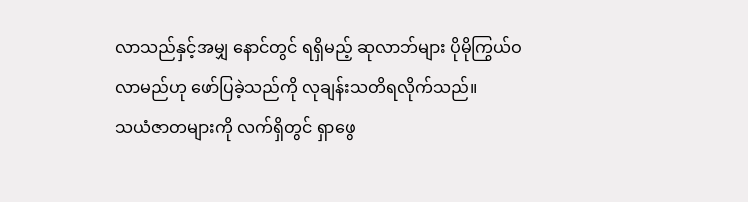လာသည်နှင့်အမျှ နောင်တွင် ရရှိမည့် ဆုလာဘ်များ ပိုမိုကြွယ်ဝလာမည်ဟု ဖော်ပြခဲ့သည်ကို လုချန်းသတိရလိုက်သည်။
သယံဇာတများကို လက်ရှိတွင် ရှာဖွေ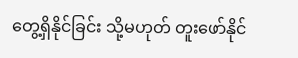တွေ့ရှိနိုင်ခြင်း သို့မဟုတ် တူးဖော်နိုင်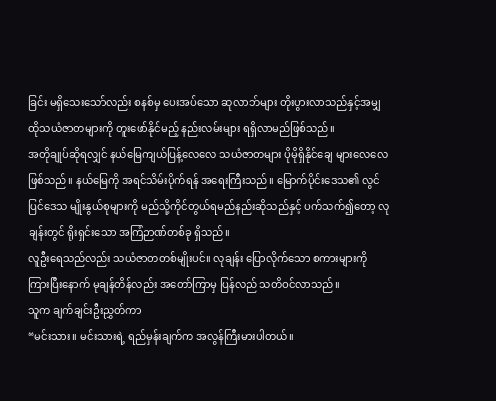ခြင်း မရှိသေးသော်လည်း စနစ်မှ ပေးအပ်သော ဆုလာဘ်များ တိုးပွားလာသည်နှင့်အမျှ ထိုသယံဇာတများကို တူးဖော်နိုင်မည့် နည်းလမ်းများ ရရှိလာမည်ဖြစ်သည်။
အတိုချုပ်ဆိုရလျှင် နယ်မြေကျယ်ပြန့်လေလေ သယံဇာတများ ပိုမိုရှိနိုင်ချေ များလေလေ ဖြစ်သည်။ နယ်မြေကို အရင်သိမ်းပိုက်ရန် အရေးကြီးသည်။ မြောက်ပိုင်းဒေသ၏ လွင်ပြင်ဒေသ မျိုးနွယ်စုများကို မည်သို့ကိုင်တွယ်ရမည်နည်းဆိုသည်နှင့် ပက်သက်၍တော့ လုချန်းတွင် ရိုးရှင်းသော အကြံဉာဏ်တစ်ခု ရှိသည်။
လူဦးရေသည်လည်း သယံဇာတတစ်မျိုးပင်။ လုချန်း ပြောလိုက်သော စကားများကို ကြားပြီးနောက် မုချန်တိန်လည်း အတော်ကြာမှ ပြန်လည် သတိဝင်လာသည်။
သူက ချက်ချင်းဦးညွှတ်ကာ
“မင်းသား။ မင်းသားရဲ့ ရည်မှန်းချက်က အလွန်ကြီးမားပါတယ်။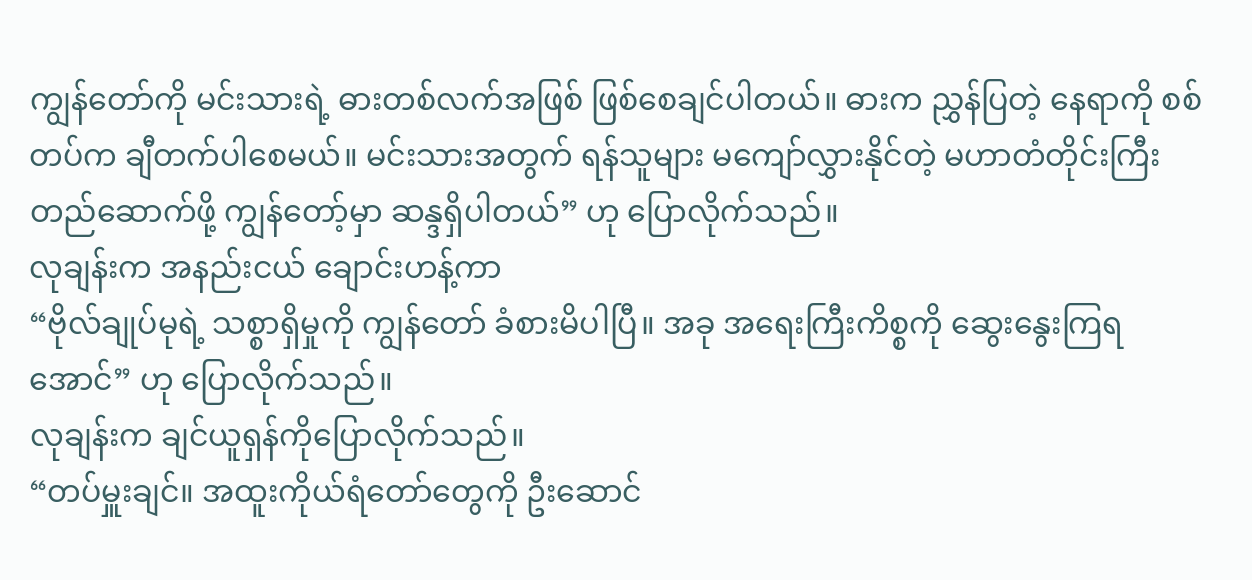ကျွန်တော်ကို မင်းသားရဲ့ ဓားတစ်လက်အဖြစ် ဖြစ်စေချင်ပါတယ်။ ဓားက ညွှန်ပြတဲ့ နေရာကို စစ်တပ်က ချီတက်ပါစေမယ်။ မင်းသားအတွက် ရန်သူများ မကျော်လွှားနိုင်တဲ့ မဟာတံတိုင်းကြီး တည်ဆောက်ဖို့ ကျွန်တော့်မှာ ဆန္ဒရှိပါတယ်” ဟု ပြောလိုက်သည်။
လုချန်းက အနည်းငယ် ချောင်းဟန့်ကာ
“ဗိုလ်ချုပ်မုရဲ့ သစ္စာရှိမှုကို ကျွန်တော် ခံစားမိပါပြီ။ အခု အရေးကြီးကိစ္စကို ဆွေးနွေးကြရအောင်” ဟု ပြောလိုက်သည်။
လုချန်းက ချင်ယူရှန်ကိုပြောလိုက်သည်။
“တပ်မှူးချင်။ အထူးကိုယ်ရံတော်တွေကို ဦးဆောင်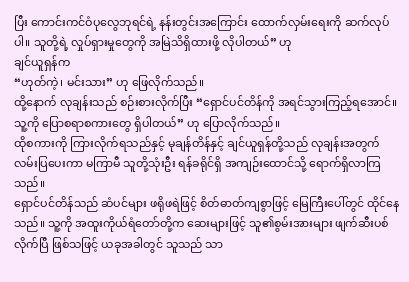ပြီး ကောင်းကင်ဝံပုလွေဘုရင်ရဲ့ နန်းတွင်းအကြောင်း ထောက်လှမ်းရေးကို ဆက်လုပ်ပါ။ သူတို့ရဲ့ လှုပ်ရှားမှုတွေကို အမြဲသိရှိထားဖို့ လိုပါတယ်” ဟု
ချင်ယူရှန်က
“ဟုတ်ကဲ့၊ မင်းသား” ဟု ဖြေလိုက်သည်။
ထို့နောက် လုချန်းသည် စဉ်းစားလိုက်ပြီး “ရှောင်ပင်တိန်ကို အရင်သွားကြည့်ရအောင်။ သူ့ကို ပြောစရာစကားတွေ ရှိပါတယ်” ဟု ပြောလိုက်သည်။
ထိုစကားကို ကြားလိုက်ရသည်နှင့် မုချန်တိန်နှင့် ချင်ယူရှန်တို့သည် လုချန်းအတွက် လမ်းပြပေးကာ မကြာမီ သူတို့သုံးဦး ရန်ခရိုင်ရှိ အကျဉ်းထောင်သို့ ရောက်ရှိလာကြသည်။
ရှောင်ပင်တိန်သည် ဆံပင်များ ဖရိုဖရဲဖြင့် စိတ်ဓာတ်ကျစွာဖြင့် မြေကြီးပေါ်တွင် ထိုင်နေသည်။ သူ့ကို အထူးကိုယ်ရံတော်တို့က ဆေးများဖြင့် သူ၏စွမ်းအားများ ဖျက်ဆီးပစ်လိုက်ပြီ ဖြစ်သဖြင့် ယခုအခါတွင် သူသည် သာ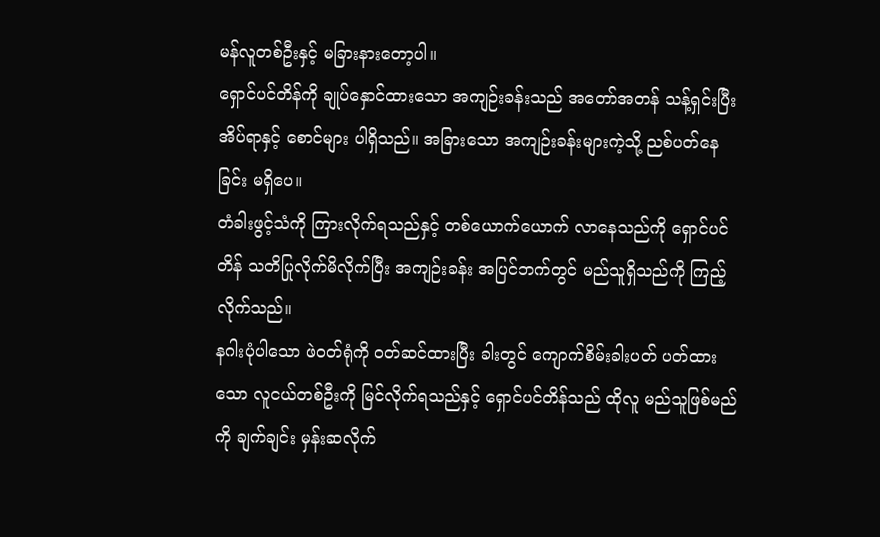မန်လူတစ်ဦးနှင့် မခြားနားတော့ပါ။
ရှောင်ပင်တိန်ကို ချုပ်နှောင်ထားသော အကျဉ်းခန်းသည် အတော်အတန် သန့်ရှင်းပြီး အိပ်ရာနှင့် စောင်များ ပါရှိသည်။ အခြားသော အကျဉ်းခန်းများကဲ့သို့ ညစ်ပတ်နေခြင်း မရှိပေ။
တံခါးဖွင့်သံကို ကြားလိုက်ရသည်နှင့် တစ်ယောက်ယောက် လာနေသည်ကို ရှောင်ပင်တိန် သတိပြုလိုက်မိလိုက်ပြီး အကျဉ်းခန်း အပြင်ဘက်တွင် မည်သူရှိသည်ကို ကြည့်လိုက်သည်။
နဂါးပုံပါသော ဖဲဝတ်ရုံကို ဝတ်ဆင်ထားပြီး ခါးတွင် ကျောက်စိမ်းခါးပတ် ပတ်ထားသော လူငယ်တစ်ဦးကို မြင်လိုက်ရသည်နှင့် ရှောင်ပင်တိန်သည် ထိုလူ မည်သူဖြစ်မည်ကို ချက်ချင်း မှန်းဆလိုက်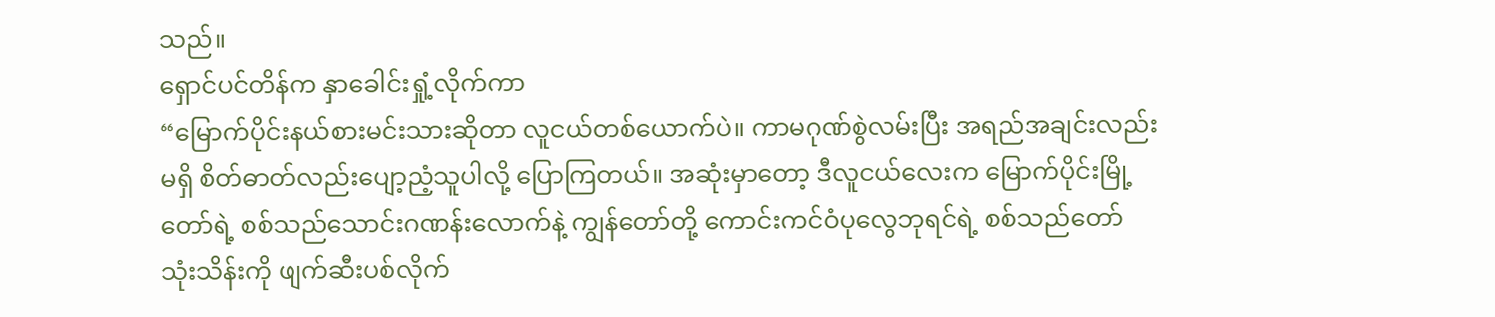သည်။
ရှောင်ပင်တိန်က နှာခေါင်းရှုံ့လိုက်ကာ
“မြောက်ပိုင်းနယ်စားမင်းသားဆိုတာ လူငယ်တစ်ယောက်ပဲ။ ကာမဂုဏ်စွဲလမ်းပြီး အရည်အချင်းလည်းမရှိ စိတ်ဓာတ်လည်းပျော့ညံ့သူပါလို့ ပြောကြတယ်။ အဆုံးမှာတော့ ဒီလူငယ်လေးက မြောက်ပိုင်းမြို့တော်ရဲ့ စစ်သည်သောင်းဂဏန်းလောက်နဲ့ ကျွန်တော်တို့ ကောင်းကင်ဝံပုလွေဘုရင်ရဲ့ စစ်သည်တော် သုံးသိန်းကို ဖျက်ဆီးပစ်လိုက်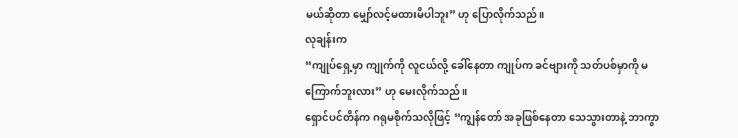မယ်ဆိုတာ မျှော်လင့်မထားမိပါဘူး” ဟု ပြောလိုက်သည်။
လုချန်းက
“ကျုပ်ရှေ့မှာ ကျုက်ကို လူငယ်လို့ ခေါ်နေတာ ကျုပ်က ခင်ဗျားကို သတ်ပစ်မှာကို မကြောက်ဘူးလား” ဟု မေးလိုက်သည်။
ရှောင်ပင်တိန်က ဂရုမစိုက်သလိုဖြင့် “ကျွန်တော် အခုဖြစ်နေတာ သေသွားတာနဲ့ ဘာကွာ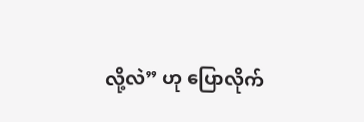လို့လဲ” ဟု ပြောလိုက်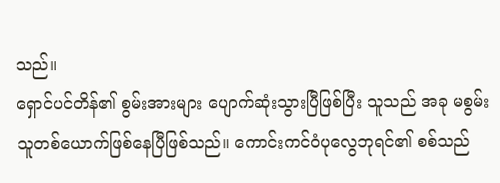သည်။
ရှောင်ပင်တိန်၏ စွမ်းအားများ ပျောက်ဆုံးသွားပြီဖြစ်ပြီး သူသည် အခု မစွမ်းသူတစ်ယောက်ဖြစ်နေပြီဖြစ်သည်။ ကောင်းကင်ဝံပုလွေဘုရင်၏ စစ်သည်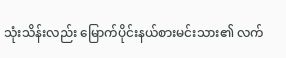သုံးသိန်းလည်း မြောက်ပိုင်းနယ်စားမင်းသား၏ လက်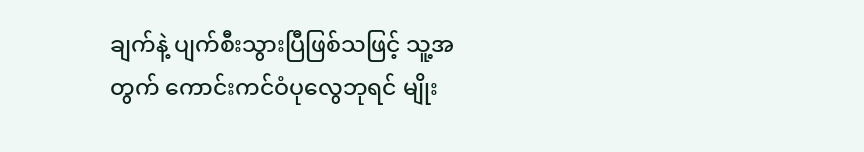ချက်နဲ့ ပျက်စီးသွားပြီဖြစ်သဖြင့် သူ့အတွက် ကောင်းကင်ဝံပုလွေဘုရင် မျိုး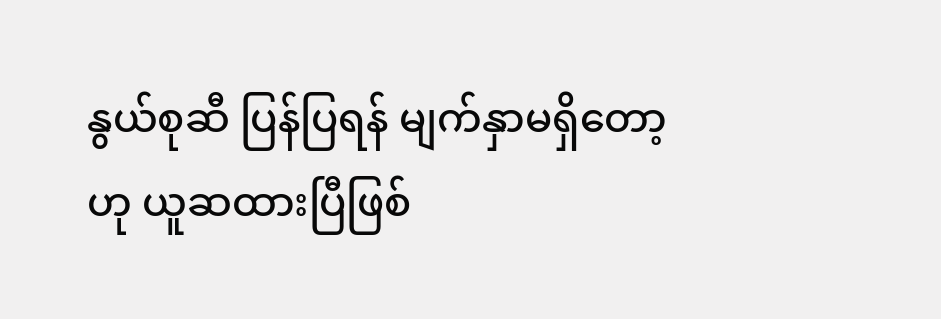နွယ်စုဆီ ပြန်ပြရန် မျက်နှာမရှိတော့ဟု ယူဆထားပြီဖြစ်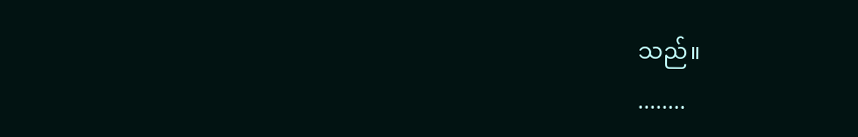သည်။
........